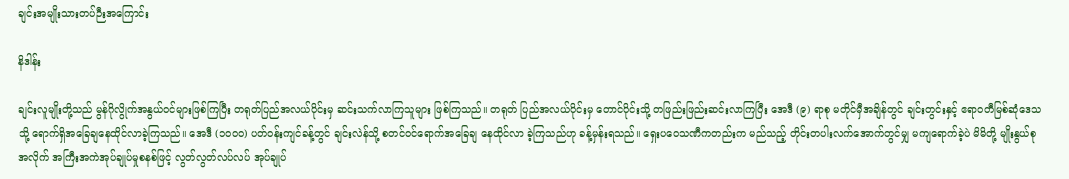ချင်းအမျိုးသားတပ်ဉီးအကြောင်း

နိဒါန်း

ချင်းလူမျိုးတို့သည် မွန်ဂိုလွိုက်အနွယ်ဝင်များဖြစ်ကြပြီး တရုတ်ပြည်အလယ်ပိုင်းမှ ဆင်းသက်လာကြသူများ ဖြစ်ကြသည်။ တရုတ် ပြည်အလယ်ပိုင်းမှ တောင်ပိုင်းသို့ တဖြည်းဖြည်းဆင်းလာကြပြီး အေဒီ (၉) ရာစု မတိုင်မှီအချိန်တွင် ချင်းတွင်းနှင့် ဧရာဝတီမြစ်ဆုံဒေသ သို့ ရောက်ရှိအခြေချနေထိုင်လာခဲ့ကြသည်။ အေဒီ (၁ဝဝဝ) ပတ်ဝန်းကျင်ခန့်တွင် ချင်းလဲန်သို့ စတင်ဝင်ရောက်အခြေချ နေထိုင်လာ ခဲ့ကြသည်ဟု ခန့်မှန်းရသည်။ ရှေးပဝေသဏီကတည်းက မည်သည့် တိုင်းတပါးလက်အောက်တွင်မျှ မကျရောက်ခဲ့ပဲ မိမိတို့ မျိုးနွယ်စု အလိုက် အကြီးအကဲအုပ်ချုပ်မှုစနစ်ဖြင့် လွတ်လွတ်လပ်လပ် အုပ်ချုပ်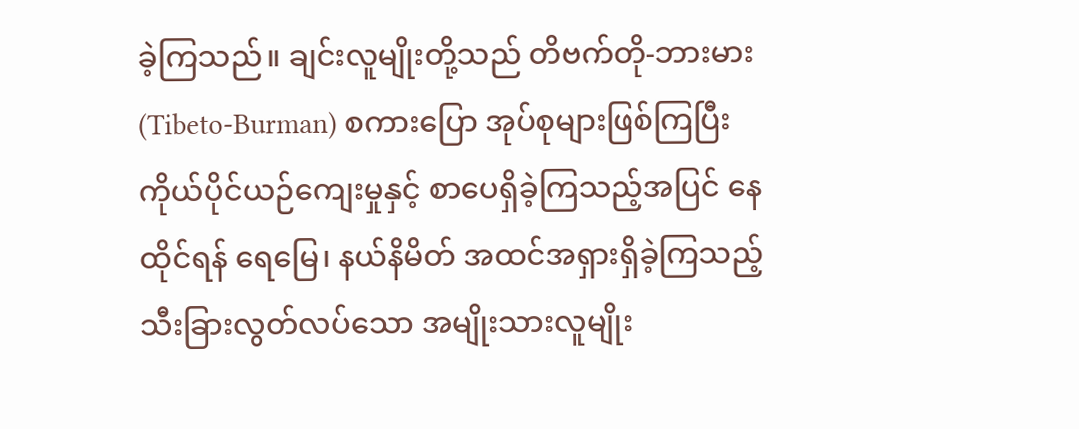ခဲ့ကြသည်။ ချင်းလူမျိုးတို့သည် တိဗက်တို-ဘားမား (Tibeto-Burman) စကားပြော အုပ်စုများဖြစ်ကြပြီး ကိုယ်ပိုင်ယဉ်ကျေးမှုနှင့် စာပေရှိခဲ့ကြသည့်အပြင် နေထိုင်ရန် ရေမြေ၊ နယ်နိမိတ် အထင်အရှားရှိခဲ့ကြသည့် သီးခြားလွတ်လပ်သော အမျိုးသားလူမျိုး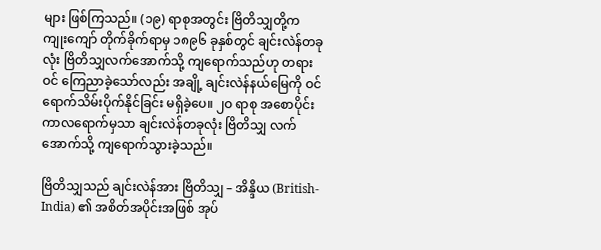များ ဖြစ်ကြသည်။ (၁၉) ရာစုအတွင်း ဗြိတိသျှတို့က ကျုးကျော် တိုက်ခိုက်ရာမှ ၁၈၉၆ ခုနှစ်တွင် ချင်းလဲန်တခုလုံး ဗြိတိသျှလက်အောက်သို့ ကျရောက်သည်ဟု တရားဝင် ကြေညာခဲ့သော်လည်း အချို့ ချင်းလဲန်နယ်မြေကို ဝင်ရောက်သိမ်းပိုက်နိုင်ခြင်း မရှိခဲ့ပေ။ ၂ဝ ရာစု အစောပိုင်းကာလရောက်မှသာ ချင်းလဲန်တခုလုံး ဗြိတိသျှ လက်အောက်သို့ ကျရောက်သွားခဲ့သည်။

ဗြိတိသျှသည် ချင်းလဲန်အား ဗြိတိသျှ – အိန္ဒိယ (British-India) ၏ အစိတ်အပိုင်းအဖြစ် အုပ်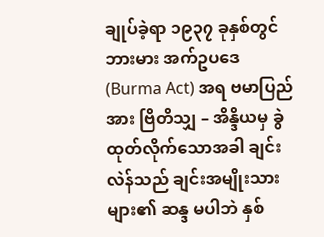ချုပ်ခဲ့ရာ ၁၉၃၇ ခုနှစ်တွင် ဘားမား အက်ဥပဒေ (Burma Act) အရ ဗမာပြည်အား ဗြိတိသျှ – အိန္ဒိယမှ ခွဲထုတ်လိုက်သောအခါ ချင်းလဲန်သည် ချင်းအမျိုးသားများ၏ ဆန္ဒ မပါဘဲ နှစ်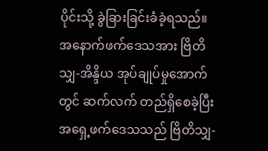ပိုင်းသို့ ခွဲခြားခြင်းခံခဲ့ရသည်။ အနောက်ဖက်ဒေသအား ဗြိတိသျှ-အိန္ဒိယ အုပ်ချုပ်မှုအောက်တွင် ဆက်လက် တည်ရှိစေခဲ့ပြီး အရှေ့ဖက်ဒေသသည် ဗြိတိသျှ-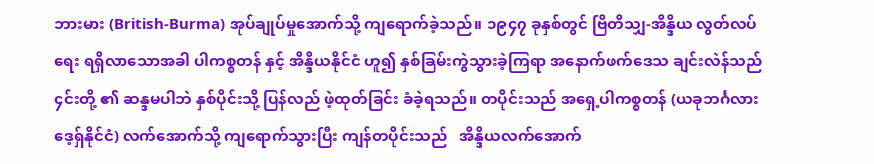ဘားမား (British-Burma) အုပ်ချုပ်မှုအောက်သို့ ကျရောက်ခဲ့သည်။ ၁၉၄၇ ခုနှစ်တွင် ဗြိတိသျှ-အိန္ဒိယ လွတ်လပ်ရေး ရရှိလာသောအခါ ပါကစ္စတန် နှင့် အိန္ဒိယနိုင်ငံ ဟူ၍ နှစ်ခြမ်းကွဲသွားခဲ့ကြရာ အနောက်ဖက်ဒေသ ချင်းလဲန်သည် ၄င်းတို့ ၏ ဆန္ဒမပါဘဲ နှစ်ပိုင်းသို့ ပြန်လည် ဖဲ့ထုတ်ခြင်း ခံခဲ့ရသည်။ တပိုင်းသည် အရှေ့ပါကစ္စတန် (ယခုဘင်္ဂလားဒေ့ရှ်နိုင်ငံ) လက်အောက်သို့ ကျရောက်သွားပြီး ကျန်တပိုင်းသည်   အိန္ဒိယလက်အောက်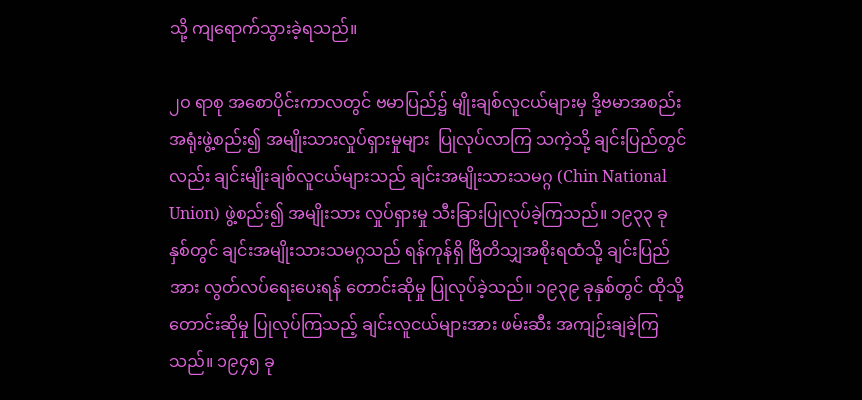သို့ ကျရောက်သွားခဲ့ရသည်။

၂ဝ ရာစု အစောပိုင်းကာလတွင် ဗမာပြည်၌ မျိုးချစ်လူငယ်များမှ ဒို့ဗမာအစည်းအရုံးဖွဲ့စည်း၍ အမျိုးသားလှုပ်ရှားမှုများ  ပြုလုပ်လာကြ သကဲ့သို့ ချင်းပြည်တွင်လည်း ချင်းမျိုးချစ်လူငယ်များသည် ချင်းအမျိုးသားသမဂ္ဂ (Chin National Union) ဖွဲ့စည်း၍ အမျိုးသား လှုပ်ရှားမှု သီးခြားပြုလုပ်ခဲ့ကြသည်။ ၁၉၃၃ ခုနှစ်တွင် ချင်းအမျိုးသားသမဂ္ဂသည် ရန်ကုန်ရှိ ဗြိတိသျှအစိုးရထံသို့ ချင်းပြည်အား လွတ်လပ်ရေးပေးရန် တောင်းဆိုမှု ပြုလုပ်ခဲ့သည်။ ၁၉၃၉ ခုနှစ်တွင် ထိုသို့တောင်းဆိုမှု ပြုလုပ်ကြသည့် ချင်းလူငယ်များအား ဖမ်းဆီး အကျဉ်းချခဲ့ကြသည်။ ၁၉၄၅ ခု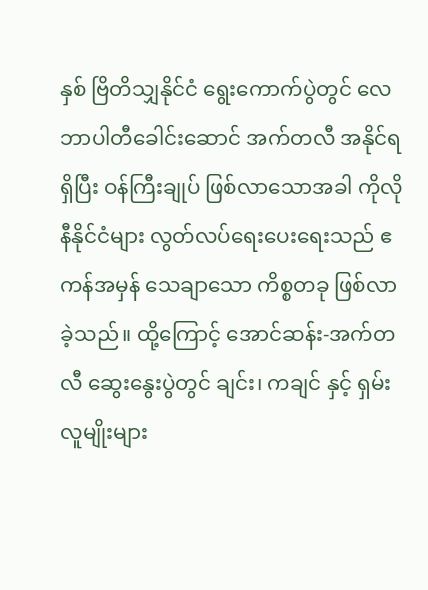နှစ် ဗြိတိသျှနိုင်ငံ ရွေးကောက်ပွဲတွင် လေဘာပါတီခေါင်းဆောင် အက်တလီ အနိုင်ရရှိပြီး ဝန်ကြီးချုပ် ဖြစ်လာသောအခါ ကိုလိုနီနိုင်ငံများ လွတ်လပ်ရေးပေးရေးသည် ဧကန်အမှန် သေချာသော ကိစ္စတခု ဖြစ်လာခဲ့သည်။ ထို့ကြောင့် အောင်ဆန်း-အက်တလီ ဆွေးနွေးပွဲတွင် ချင်း၊ ကချင် နှင့် ရှမ်းလူမျိုးများ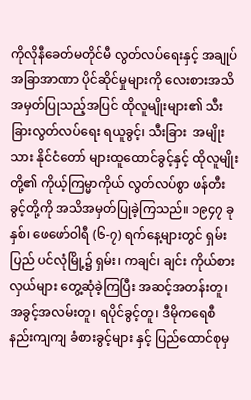ကိုလိုနီခေတ်မတိုင်မီ လွတ်လပ်ရေးနှင့် အချုပ်အခြာအာဏာ ပိုင်ဆိုင်မှုများကို လေးစားအသိအမှတ်ပြုသည့်အပြင် ထိုလူမျိုးများ၏ သီးခြားလွတ်လပ်ရေး ရယူခွင့်၊ သီးခြား  အမျိုးသား နိုင်ငံတော် များထူထောင်ခွင့်နှင့် ထိုလူမျိုးတို့၏ ကိုယ့်ကြမ္မာကိုယ် လွတ်လပ်စွာ ဖန်တီးခွင့်တို့ကို အသိအမှတ်ပြုခဲ့ကြသည်။ ၁၉၄၇ ခုနှစ်၊ ဖေဖော်ဝါရီ (၆-၇) ရက်နေ့များတွင် ရှမ်းပြည် ပင်လုံမြို့၌ ရှမ်း၊ ကချင်၊ ချင်း ကိုယ်စားလှယ်များ တွေ့ဆုံခဲ့ကြပြီး အဆင့်အတန်းတူ၊ အခွင့်အလမ်းတူ၊ ရပိုင်ခွင့်တူ၊ ဒီမိုကရေစီနည်းကျကျ ခံစားခွင့်များ နှင့် ပြည်ထောင်စုမှ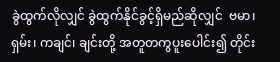ခွဲထွက်လိုလျှင် ခွဲထွက်နိုင်ခွင့်ရှိမည်ဆိုလျှင်  ဗမာ၊ ရှမ်း၊ ကချင်၊ ချင်းတို့ အတူတကွပူးပေါင်း၍ တိုင်း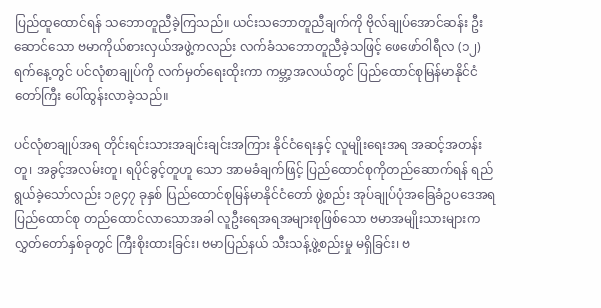ပြည်ထူထောင်ရန် သဘောတူညီခဲ့ကြသည်။ ယင်းသဘောတူညီချက်ကို ဗိုလ်ချုပ်အောင်ဆန်း ဦးဆောင်သော ဗမာကိုယ်စားလှယ်အဖွဲ့ကလည်း လက်ခံသဘောတူညီခဲ့သဖြင့် ဖေဖော်ဝါရီလ (၁၂) ရက်နေ့တွင် ပင်လုံစာချုပ်ကို လက်မှတ်ရေးထိုးကာ ကမ္ဘာ့အလယ်တွင် ပြည်ထောင်စုမြန်မာနိုင်ငံတော်ကြီး ပေါ်ထွန်းလာခဲ့သည်။

ပင်လုံစာချုပ်အရ တိုင်းရင်းသားအချင်းချင်းအကြား နိုင်ငံရေးနှင့် လူမျိုးရေးအရ အဆင့်အတန်းတူ၊ အခွင့်အလမ်းတူ၊ ရပိုင်ခွင့်တူဟူ သော အာမခံချက်ဖြင့် ပြည်ထောင်စုကိုတည်ဆောက်ရန် ရည်ရွယ်ခဲ့သော်လည်း ၁၉၄၇ ခုနှစ် ပြည်ထောင်စုမြန်မာနိုင်ငံတော် ဖွဲ့စည်း အုပ်ချုပ်ပုံအခြေခံဥပဒေအရ ပြည်ထောင်စု တည်ထောင်လာသောအခါ လူဦးရေအရအများစုဖြစ်သော ဗမာအမျိုးသားများက လွှတ်တော်နှစ်ခုတွင် ကြီးစိုးထားခြင်း၊ ဗမာပြည်နယ် သီးသန့်ဖွဲ့စည်းမှု မရှိခြင်း၊ ဗ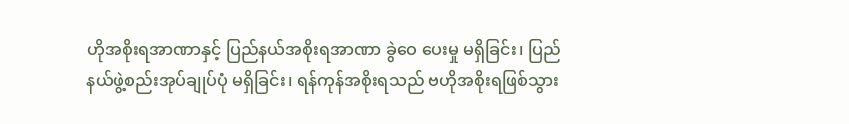ဟိုအစိုးရအာဏာနှင့် ပြည်နယ်အစိုးရအာဏာ ခွဲဝေ ပေးမှု မရှိခြင်း၊ ပြည်နယ်ဖွဲ့စည်းအုပ်ချုပ်ပုံ မရှိခြင်း၊ ရန်ကုန်အစိုးရသည် ဗဟိုအစိုးရဖြစ်သွား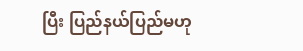ပြီး ပြည်နယ်ပြည်မဟု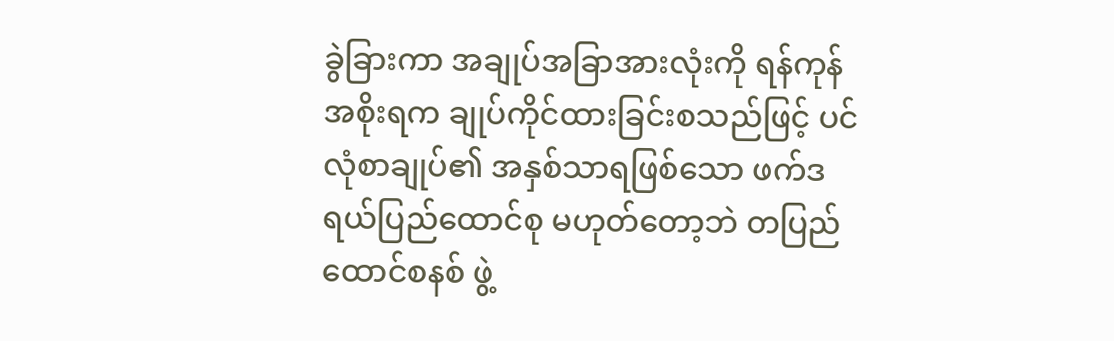ခွဲခြားကာ အချုပ်အခြာအားလုံးကို ရန်ကုန်အစိုးရက ချုပ်ကိုင်ထားခြင်းစသည်ဖြင့် ပင်လုံစာချုပ်၏ အနှစ်သာရဖြစ်သော ဖက်ဒရယ်ပြည်ထောင်စု မဟုတ်တော့ဘဲ တပြည်ထောင်စနစ် ဖွဲ့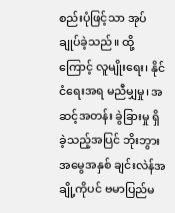စည်းပုံဖြင့်သာ အုပ်ချုပ်ခဲ့သည်။ ထို့ကြောင့် လူမျိုးရေး၊ နိုင်ငံရေးအရ မညီမျှမှု၊ အဆင့်အတန်း ခွဲခြားမှု ရှိခဲ့သည့်အပြင် ဘိုးဘွားအမွေအနှစ် ချင်းလဲန်အချို့ကိုပင် ဗမာပြည်မ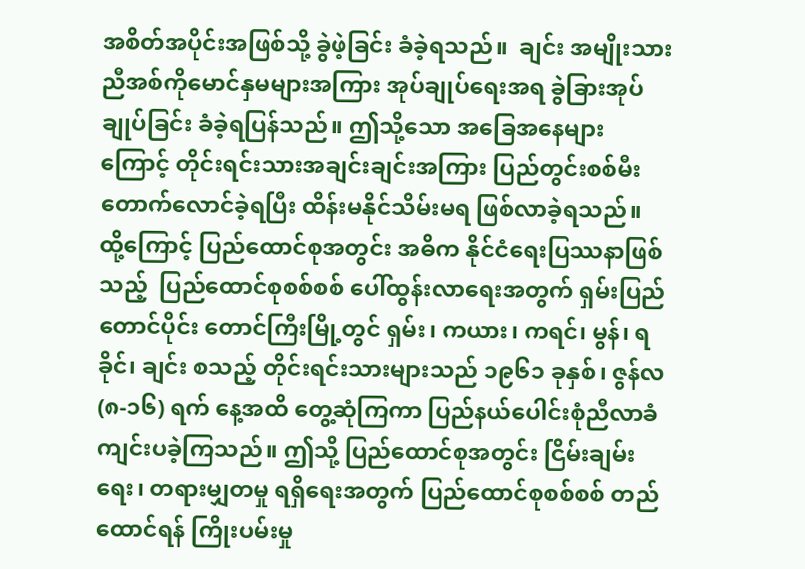အစိတ်အပိုင်းအဖြစ်သို့ ခွဲဖဲ့ခြင်း ခံခဲ့ရသည်။  ချင်း အမျိုးသားညီအစ်ကိုမောင်နှမများအကြား အုပ်ချုပ်ရေးအရ ခွဲခြားအုပ်ချုပ်ခြင်း ခံခဲ့ရပြန်သည်။ ဤသို့သော အခြေအနေများကြောင့် တိုင်းရင်းသားအချင်းချင်းအကြား ပြည်တွင်းစစ်မီး တောက်လောင်ခဲ့ရပြီး ထိန်းမနိုင်သိမ်းမရ ဖြစ်လာခဲ့ရသည်။ ထို့ကြောင့် ပြည်ထောင်စုအတွင်း အဓိက နိုင်ငံရေးပြဿနာဖြစ်သည့်  ပြည်ထောင်စုစစ်စစ် ပေါ်ထွန်းလာရေးအတွက် ရှမ်းပြည်တောင်ပိုင်း တောင်ကြီးမြို့တွင် ရှမ်း၊ ကယား၊ ကရင်၊ မွန်၊ ရခိုင်၊ ချင်း စသည့် တိုင်းရင်းသားများသည် ၁၉၆၁ ခုနှစ်၊ ဇွန်လ (၈-၁၆) ရက် နေ့အထိ တွေ့ဆုံကြကာ ပြည်နယ်ပေါင်းစုံညီလာခံ ကျင်းပခဲ့ကြသည်။ ဤသို့ ပြည်ထောင်စုအတွင်း ငြိမ်းချမ်းရေး၊ တရားမျှတမှု ရရှိရေးအတွက် ပြည်ထောင်စုစစ်စစ် တည်ထောင်ရန် ကြိုးပမ်းမှု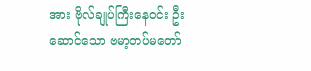အား ဗိုလ်ချုပ်ကြီးနေဝင်း ဦးဆောင်သော ဗမာ့တပ်မတော်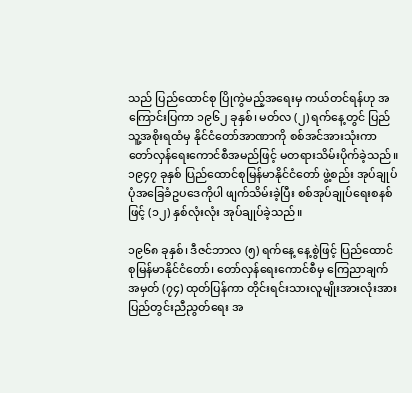သည် ပြည်ထောင်စု ပြိုကွဲမည့်အရေးမှ ကယ်တင်ရန်ဟု အကြောင်းပြကာ ၁၉၆၂ ခုနှစ်၊ မတ်လ (၂) ရက်နေ့တွင် ပြည်သူ့အစိုးရထံမှ နိုင်ငံတော်အာဏာကို စစ်အင်အားသုံးကာ တော်လှန်ရေးကောင်စီအမည်ဖြင့် မတရားသိမ်းပိုက်ခဲ့သည်။ ၁၉၄၇ ခုနှစ် ပြည်ထောင်စုမြန်မာနိုင်ငံတော် ဖွဲ့စည်း အုပ်ချုပ်ပုံအခြေခံဥပဒေကိုပါ ဖျက်သိမ်းခဲ့ပြီး စစ်အုပ်ချုပ်ရေးစနစ်ဖြင့် (၁၂) နှစ်လုံးလုံး အုပ်ချုပ်ခဲ့သည်။

၁၉၆၈ ခုနှစ်၊ ဒီဇင်ဘာလ (၅) ရက်နေ့ နေ့စွဲဖြင့် ပြည်ထောင်စုမြန်မာနိုင်ငံတော်၊ တော်လှန်ရေးကောင်စီမှ ကြေညာချက်အမှတ် (၇၄) ထုတ်ပြန်ကာ တိုင်းရင်းသားလူမျိုးအားလုံးအား ပြည်တွင်းညီညွတ်ရေး အ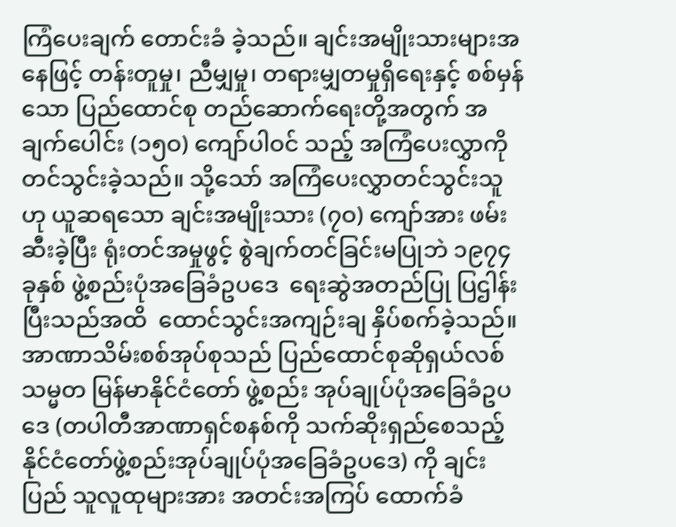ကြံပေးချက် တောင်းခံ ခဲ့သည်။ ချင်းအမျိုးသားများအနေဖြင့် တန်းတူမှု၊ ညီမျှမှု၊ တရားမျှတမှုရှိရေးနှင့် စစ်မှန်သော ပြည်ထောင်စု တည်ဆောက်ရေးတို့အတွက် အချက်ပေါင်း (၁၅ဝ) ကျော်ပါဝင် သည့် အကြံပေးလွှာကို တင်သွင်းခဲ့သည်။ သို့သော် အကြံပေးလွှာတင်သွင်းသူဟု ယူဆရသော ချင်းအမျိုးသား (၇ဝ) ကျော်အား ဖမ်းဆီးခဲ့ပြီး ရုံးတင်အမှုဖွင့် စွဲချက်တင်ခြင်းမပြုဘဲ ၁၉၇၄ ခုနှစ် ဖွဲ့စည်းပုံအခြေခံဥပဒေ  ရေးဆွဲအတည်ပြု ပြဌါန်းပြီးသည်အထိ  ထောင်သွင်းအကျဉ်းချ နှိပ်စက်ခဲ့သည်။ အာဏာသိမ်းစစ်အုပ်စုသည် ပြည်ထောင်စုဆိုရှယ်လစ်သမ္မတ မြန်မာနိုင်ငံတော် ဖွဲ့စည်း အုပ်ချုပ်ပုံအခြေခံဥပဒေ (တပါတီအာဏာရှင်စနစ်ကို သက်ဆိုးရှည်စေသည့် နိုင်ငံတော်ဖွဲ့စည်းအုပ်ချုပ်ပုံအခြေခံဥပဒေ) ကို ချင်းပြည် သူလူထုများအား အတင်းအကြပ် ထောက်ခံ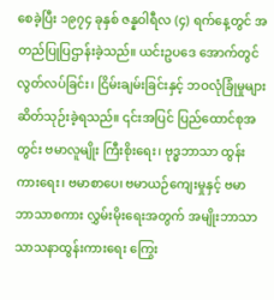စေခဲ့ပြီး ၁၉၇၄ ခုနှစ် ဇန္နဝါရီလ (၄) ရက်နေ့တွင် အတည်ပြုပြဌာန်းခဲ့သည်။ ယင်းဥပဒေ အောက်တွင် လွတ်လပ်ခြင်း၊ ငြိမ်းချမ်းခြင်းနှင့် ဘဝလုံခြုံမှုများ ဆိတ်သုဉ်းခဲ့ရသည်။ ၎င်းအပြင် ပြည်ထောင်စုအတွင်း ဗမာလူမျိုး ကြီးစိုးရေး၊ ဗုဒ္ဓဘာသာ ထွန်းကားရေး၊ ဗမာစာပေ၊ ဗမာယဉ်ကျေးမှုနှင့် ဗမာ ဘာသာစကား လွှမ်းမိုးရေးအတွက် အမျိုးဘာသာ သာသနာထွန်းကားရေး ကြွေး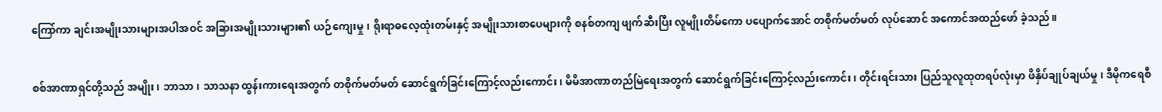ကြော်ကာ ချင်းအမျိုးသားများအပါအဝင် အခြားအမျိုးသားများ၏ ယဉ်ကျေးမှု၊ ရိုးရာဓလေ့ထုံးတမ်းနှင့် အမျိုးသားစာပေများကို စနစ်တကျ ဖျက်ဆီးပြီး လူမျိုးတိမ်ကော ပပျောက်အောင် တစိုက်မတ်မတ် လုပ်ဆောင် အကောင်အထည်ဖော် ခဲ့သည်။

စစ်အာဏာရှင်တို့သည် အမျိုး၊ ဘာသာ၊ သာသနာ ထွန်းကားရေးအတွက် တစိုက်မတ်မတ် ဆောင်ရွက်ခြင်းကြောင့်လည်းကောင်း၊ မိမိအာဏာတည်မြဲရေးအတွက် ဆောင်ရွက်ခြင်းကြောင့်လည်းကောင်း၊ တိုင်းရင်းသား ပြည်သူလူထုတရပ်လုံးမှာ ဖိနှိပ်ချုပ်ချယ်မှု၊ ဒီမိုကရေစီ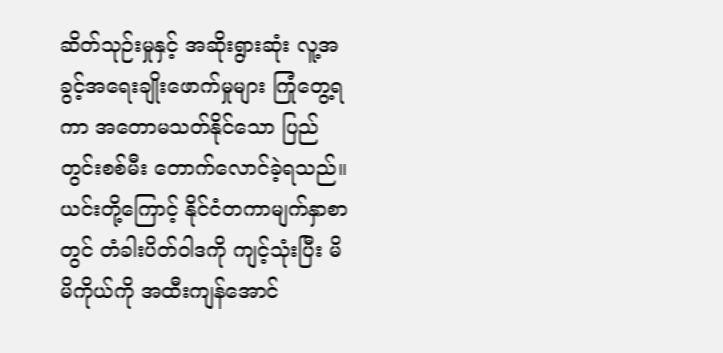ဆိတ်သုဉ်းမှုနှင့် အဆိုးရွားဆုံး လူ့အခွင့်အရေးချိုးဖောက်မှုများ ကြုံတွေ့ရကာ အတောမသတ်နိုင်သော ပြည်တွင်းစစ်မီး တောက်လောင်ခဲ့ရသည်။ ယင်းတို့ကြောင့် နိုင်ငံတကာမျက်နှာစာတွင် တံခါးပိတ်ဝါဒကို ကျင့်သုံးပြီး မိမိကိုယ်ကို အထီးကျန်အောင်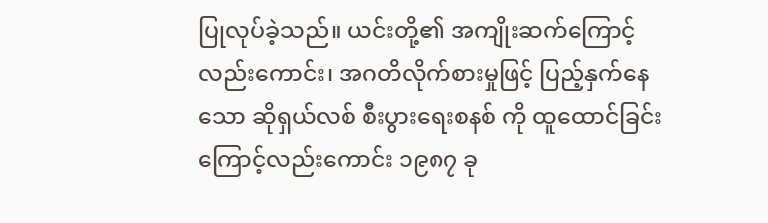ပြုလုပ်ခဲ့သည်။ ယင်းတို့၏ အကျိုးဆက်ကြောင့်လည်းကောင်း၊ အဂတိလိုက်စားမှုဖြင့် ပြည့်နှက်နေသော ဆိုရှယ်လစ် စီးပွားရေးစနစ် ကို ထူထောင်ခြင်းကြောင့်လည်းကောင်း ၁၉၈၇ ခု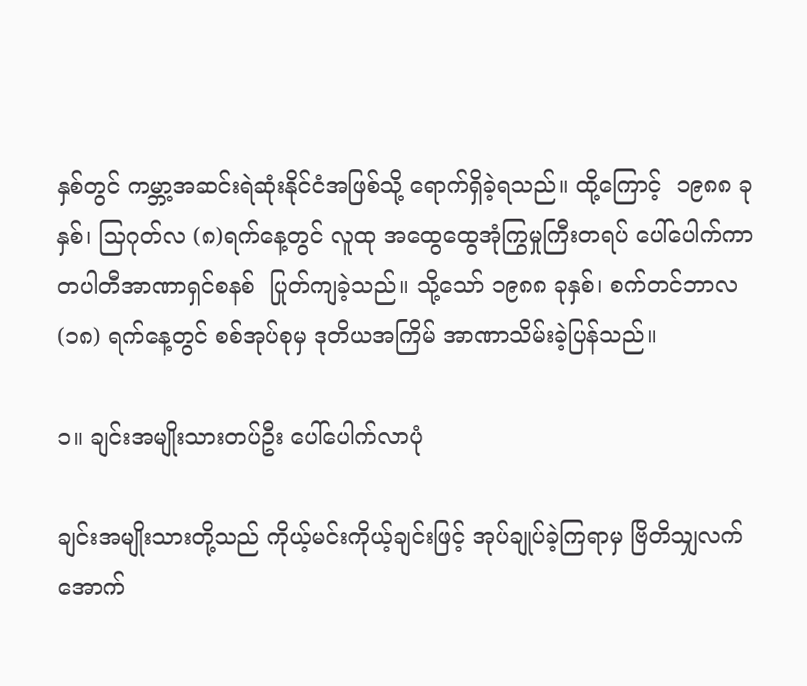နှစ်တွင် ကမ္ဘာ့အဆင်းရဲဆုံးနိုင်ငံအဖြစ်သို့ ရောက်ရှိခဲ့ရသည်။ ထို့ကြောင့်  ၁၉၈၈ ခုနှစ်၊ သြဂုတ်လ (၈)ရက်နေ့တွင် လူထု အထွေထွေအုံကြွမှုကြီးတရပ် ပေါ်ပေါက်ကာ တပါတီအာဏာရှင်စနစ်  ပြုတ်ကျခဲ့သည်။ သို့သော် ၁၉၈၈ ခုနှစ်၊ စက်တင်ဘာလ (၁၈) ရက်နေ့တွင် စစ်အုပ်စုမှ ဒုတိယအကြိမ် အာဏာသိမ်းခဲ့ပြန်သည်။

၁။ ချင်းအမျိုးသားတပ်ဦး ပေါ်ပေါက်လာပုံ

ချင်းအမျိုးသားတို့သည် ကိုယ့်မင်းကိုယ့်ချင်းဖြင့် အုပ်ချုပ်ခဲ့ကြရာမှ ဗြိတိသျှလက်အောက်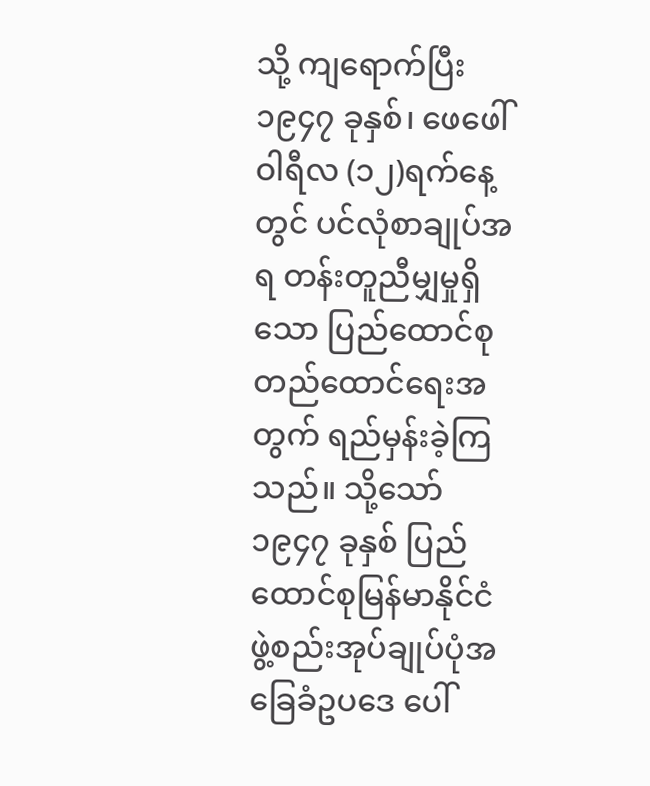သို့ ကျရောက်ပြီး ၁၉၄၇ ခုနှစ်၊ ဖေဖေါ်ဝါရီလ (၁၂)ရက်နေ့တွင် ပင်လုံစာချုပ်အရ တန်းတူညီမျှမှုရှိသော ပြည်ထောင်စုတည်ထောင်ရေးအတွက် ရည်မှန်းခဲ့ကြသည်။ သို့သော် ၁၉၄၇ ခုနှစ် ပြည်ထောင်စုမြန်မာနိုင်ငံ ဖွဲ့စည်းအုပ်ချုပ်ပုံအခြေခံဥပဒေ ပေါ်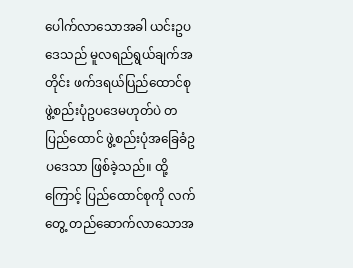ပေါက်လာသောအခါ ယင်းဥပဒေသည် မူလရည်ရွယ်ချက်အတိုင်း ဖက်ဒရယ်ပြည်ထောင်စုဖွဲ့စည်းပုံဥပဒေမဟုတ်ပဲ တပြည်ထောင် ဖွဲ့စည်းပုံအခြေခံဥပဒေသာ ဖြစ်ခဲ့သည်။ ထို့ကြောင့် ပြည်ထောင်စုကို လက်တွေ့ တည်ဆောက်လာသောအ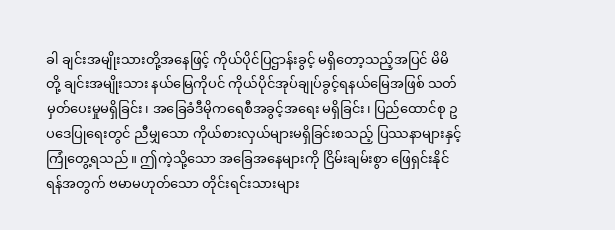ခါ ချင်းအမျိုးသားတို့အနေဖြင့် ကိုယ်ပိုင်ပြဌာန်းခွင့် မရှိတော့သည့်အပြင် မိမိတို့ ချင်းအမျိုးသား နယ်မြေကိုပင် ကိုယ်ပိုင်အုပ်ချုပ်ခွင့်ရနယ်မြေအဖြစ် သတ်မှတ်ပေးမှုမရှိခြင်း၊ အခြေခံဒီမိုကရေစီအခွင့်အရေး မရှိခြင်း၊ ပြည်ထောင်စု ဥပဒေပြုရေးတွင် ညီမျှသော ကိုယ်စားလှယ်များမရှိခြင်းစသည့် ပြဿနာများနှင့် ကြုံတွေ့ရသည်။ ဤကဲ့သို့သော အခြေအနေများကို ငြိမ်းချမ်းစွာ ဖြေရှင်းနိုင်ရန်အတွက် ဗမာမဟုတ်သော တိုင်းရင်းသားများ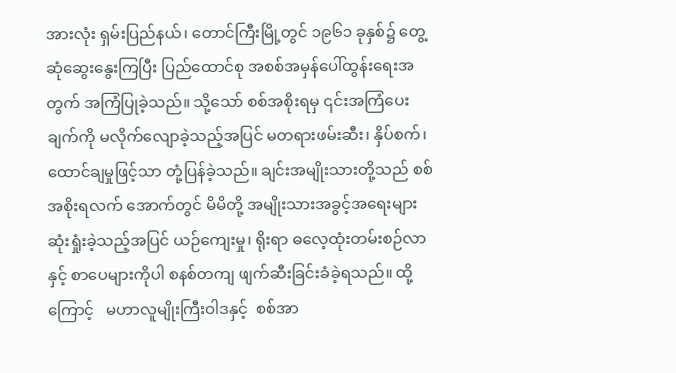အားလုံး ရှမ်းပြည်နယ်၊ တောင်ကြီးမြို့တွင် ၁၉၆၁ ခုနှစ်၌ တွေ့ဆုံဆွေးနွေးကြပြီး ပြည်ထောင်စု အစစ်အမှန်ပေါ်ထွန်းရေးအတွက် အကြံပြုခဲ့သည်။ သို့သော် စစ်အစိုးရမှ ၎င်းအကြံပေးချက်ကို မလိုက်လျောခဲ့သည့်အပြင် မတရားဖမ်းဆီး၊ နှိပ်စက်၊ ထောင်ချမှုဖြင့်သာ တုံ့ပြန်ခဲ့သည်။ ချင်းအမျိုးသားတို့သည် စစ်အစိုးရလက် အောက်တွင် မိမိတို့ အမျိုးသားအခွင့်အရေးများ ဆုံးရှုံးခဲ့သည့်အပြင် ယဉ်ကျေးမှု၊ ရိုးရာ ဓလေ့ထုံးတမ်းစဉ်လာနှင့် စာပေများကိုပါ စနစ်တကျ ဖျက်ဆီးခြင်းခံခဲ့ရသည်။ ထို့ကြောင့်   မဟာလူမျိုးကြီးဝါဒနှင့်  စစ်အာ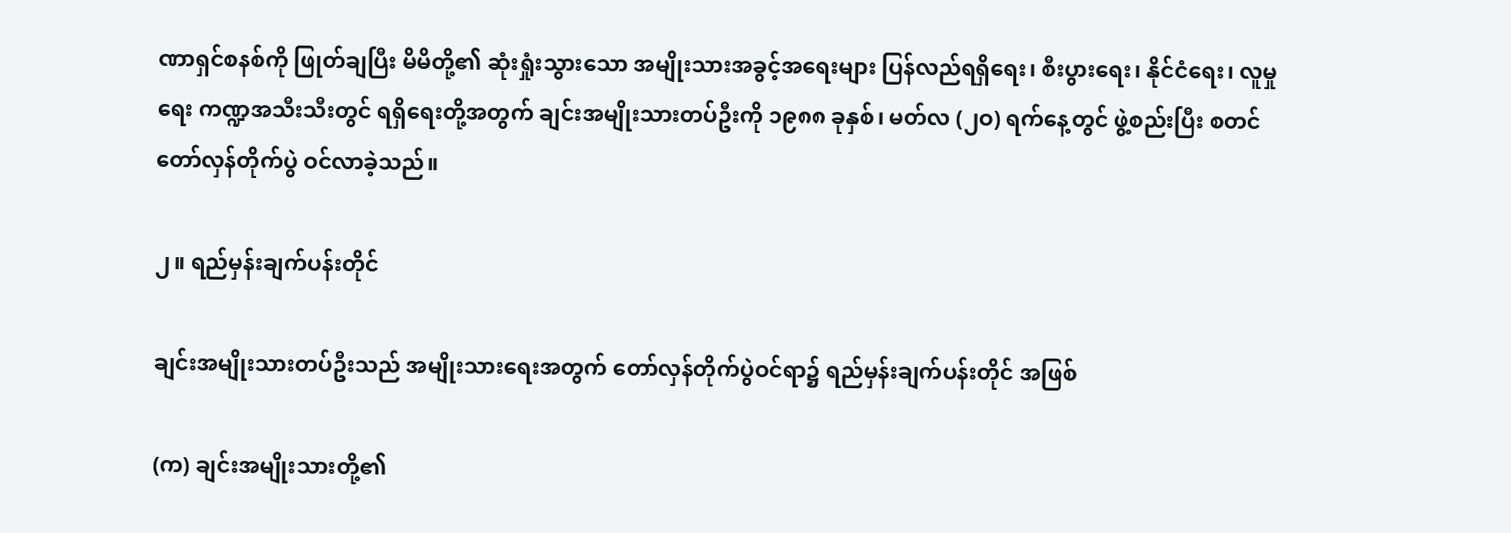ဏာရှင်စနစ်ကို ဖြုတ်ချပြီး မိမိတို့၏ ဆုံးရှုံးသွားသော အမျိုးသားအခွင့်အရေးများ ပြန်လည်ရရှိရေး၊ စီးပွားရေး၊ နိုင်ငံရေး၊ လူမှုရေး ကဏ္ဍအသီးသီးတွင် ရရှိရေးတို့အတွက် ချင်းအမျိုးသားတပ်ဦးကို ၁၉၈၈ ခုနှစ်၊ မတ်လ (၂ဝ) ရက်နေ့တွင် ဖွဲ့စည်းပြီး စတင်တော်လှန်တိုက်ပွဲ ဝင်လာခဲ့သည်။

၂။ ရည်မှန်းချက်ပန်းတိုင်

ချင်းအမျိုးသားတပ်ဦးသည် အမျိုးသားရေးအတွက် တော်လှန်တိုက်ပွဲဝင်ရာ၌ ရည်မှန်းချက်ပန်းတိုင် အဖြစ်

(က) ချင်းအမျိုးသားတို့၏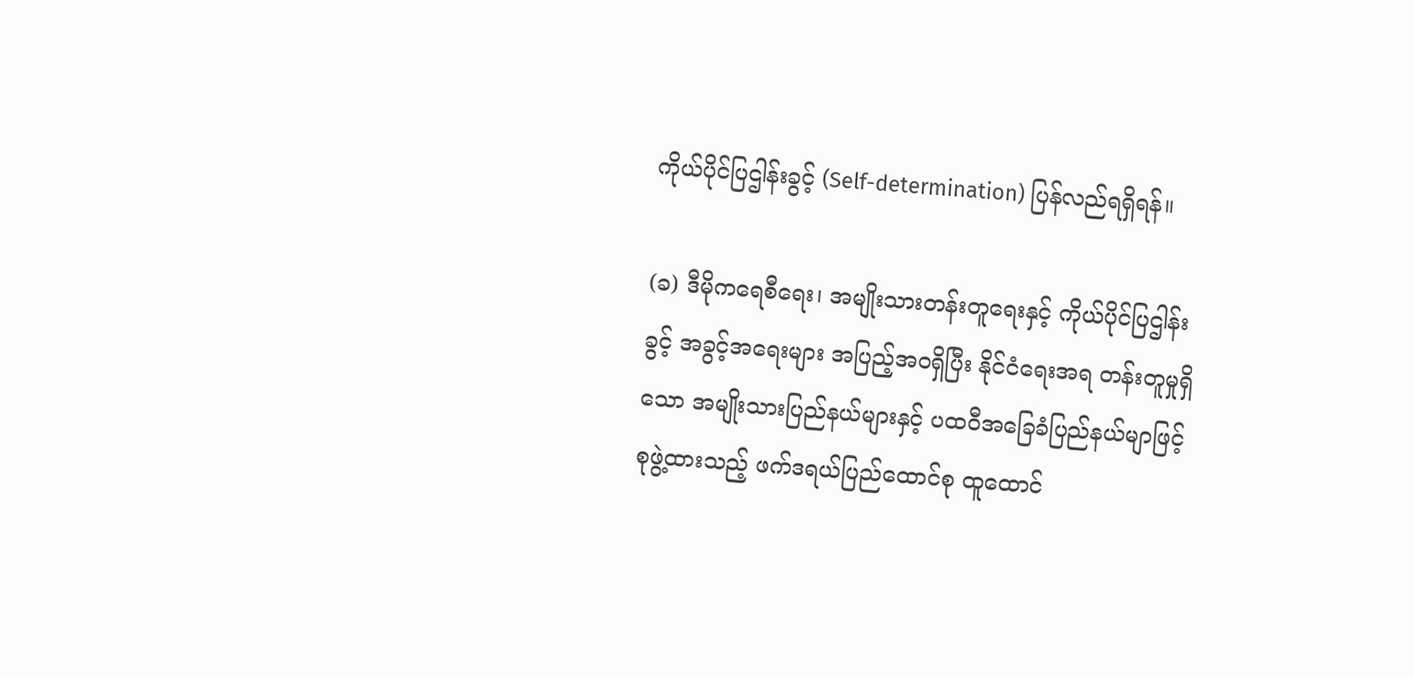ကိုယ်ပိုင်ပြဌါန်းခွင့် (Self-determination) ပြန်လည်ရရှိရန်။

(ခ) ဒီမိုကရေစီရေး၊ အမျိုးသားတန်းတူရေးနှင့် ကိုယ်ပိုင်ပြဌါန်းခွင့် အခွင့်အရေးများ အပြည့်အဝရှိပြီး နိုင်ငံရေးအရ တန်းတူမှုရှိသော အမျိုးသားပြည်နယ်များနှင့် ပထဝီအခြေခံပြည်နယ်မျာဖြင့် စုဖွဲ့ထားသည့် ဖက်ဒရယ်ပြည်ထောင်စု ထူထောင်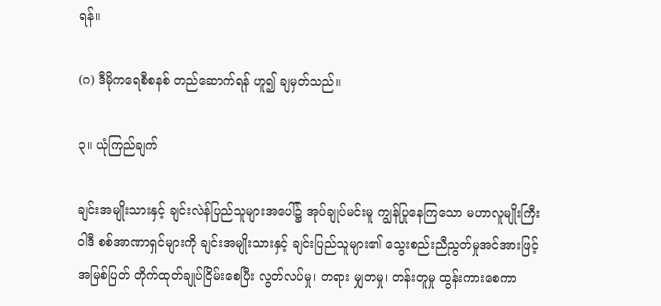ရန်။

(ဂ) ဒီမိုကရေစီစနစ် တည်ဆောက်ရန် ဟူ၍ ချမှတ်သည်။

၃။ ယုံကြည်ချက်

ချင်းအမျိုးသားနှင့် ချင်းလဲန်ပြည်သူများအပေါ်၌ အုပ်ချုပ်မင်းမူ ကျွန်ပြုနေကြသော မဟာလူမျိုးကြီးဝါဒီ စစ်အာဏာရှင်များကို ချင်းအမျိုးသားနှင့် ချင်းပြည်သူများ၏ သွေးစည်းညီညွတ်မှုအင်အားဖြင့် အမြစ်ပြတ် တိုက်ထုတ်ချုပ်ငြိမ်းစေပြီး လွတ်လပ်မှု၊ တရား မျှတမှု၊ တန်းတူမှု ထွန်းကားစေကာ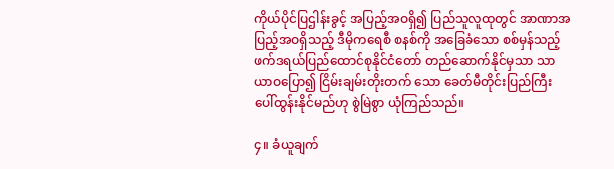ကိုယ်ပိုင်ပြဌါန်းခွင့် အပြည့်အဝရှိ၍ ပြည်သူလူထုတွင် အာဏာအပြည့်အဝရှိသည့် ဒီမိုကရေစီ စနစ်ကို အခြေခံသော စစ်မှန်သည့် ဖက်ဒရယ်ပြည်ထောင်စုနိုင်ငံတော် တည်ဆောက်နိုင်မှသာ သာယာဝပြော၍ ငြိမ်းချမ်းတိုးတက် သော ခေတ်မီတိုင်းပြည်ကြီး ပေါ်ထွန်းနိုင်မည်ဟု စွဲမြဲစွာ ယုံကြည်သည်။

၄။ ခံယူချက်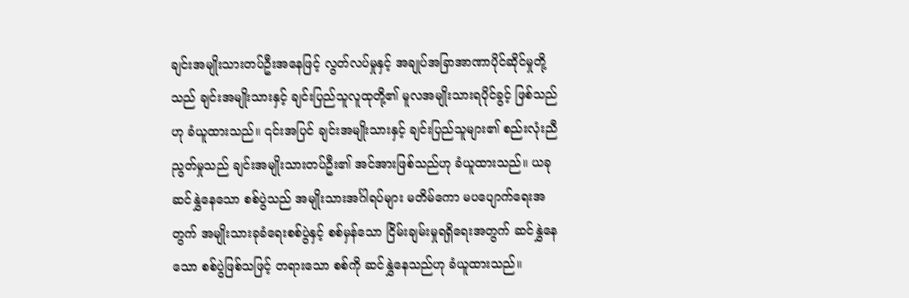ချင်းအမျိုးသားတပ်ဦးအနေဖြင့် လွတ်လပ်မှုနှင့် အချုပ်အခြာအာဏာပိုင်ဆိုင်မှုတို့သည် ချင်းအမျိုးသားနှင့် ချင်းပြည်သူလူထုတို့၏ မူလအမျိုးသားရပိုင်ခွင့် ဖြစ်သည်ဟု ခံယူထားသည်။ ၎င်းအပြင် ချင်းအမျိုးသားနှင့် ချင်းပြည်သူများ၏ စည်းလုံးညီညွတ်မှုသည် ချင်းအမျိုးသားတပ်ဦး၏ အင်အားဖြစ်သည်ဟု ခံယူထားသည်။ ယခု ဆင်နွှဲနေသော စစ်ပွဲသည် အမျိုးသားအင်္ဂါရပ်များ မတိမ်ကော မပပျောက်ရေးအတွက် အမျိုးသားခုခံရေးစစ်ပွဲနှင့် စစ်မှန်သော ငြိမ်းချမ်းမှုရရှိရေးအတွက် ဆင်နွှဲနေသော စစ်ပွဲဖြစ်သဖြင့် တရားသော စစ်ကို ဆင်နွှဲနေသည်ဟု ခံယူထားသည်။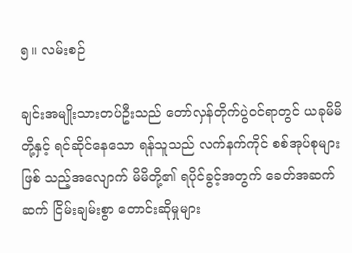၅။ လမ်းစဉ်

ချင်းအမျိုးသားတပ်ဦးသည် တော်လှန်တိုက်ပွဲဝင်ရာတွင် ယခုမိမိတို့နှင့် ရင်ဆိုင်နေသော ရန်သူသည် လက်နက်ကိုင် စစ်အုပ်စုများဖြစ် သည့်အလျောက် မိမိတို့၏ ရပိုင်ခွင့်အတွက် ခေတ်အဆက်ဆက် ငြိမ်းချမ်းစွာ တောင်းဆိုမှုများ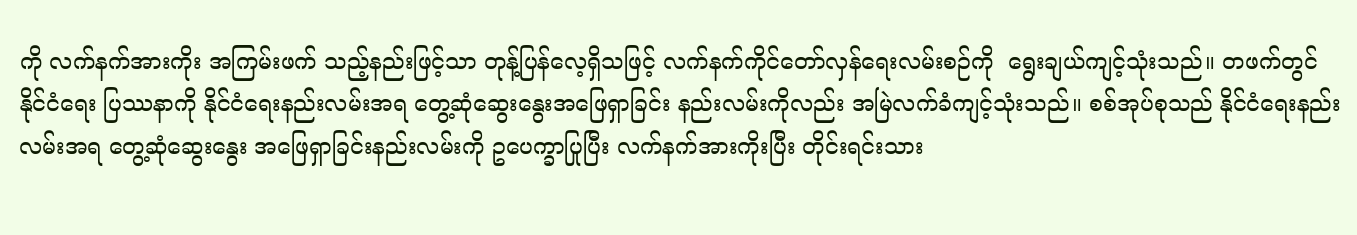ကို လက်နက်အားကိုး အကြမ်းဖက် သည့်နည်းဖြင့်သာ တုန့်ပြန်လေ့ရှိသဖြင့် လက်နက်ကိုင်တော်လှန်ရေးလမ်းစဉ်ကို  ရွေးချယ်ကျင့်သုံးသည်။ တဖက်တွင် နိုင်ငံရေး ပြဿနာကို နိုင်ငံရေးနည်းလမ်းအရ တွေ့ဆုံဆွေးနွေးအဖြေရှာခြင်း နည်းလမ်းကိုလည်း အမြဲလက်ခံကျင့်သုံးသည်။ စစ်အုပ်စုသည် နိုင်ငံရေးနည်းလမ်းအရ တွေ့ဆုံဆွေးနွေး အဖြေရှာခြင်းနည်းလမ်းကို ဥပေက္ခာပြုပြီး လက်နက်အားကိုးပြီး တိုင်းရင်းသား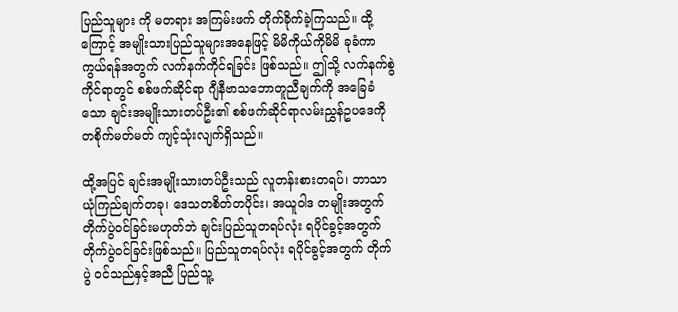ပြည်သူများ ကို မတရား အကြမ်းဖက် တိုက်ခိုက်ခဲ့ကြသည်။ ထို့ကြောင့် အမျိုးသားပြည်သူများအနေဖြင့် မိမိကိုယ်ကိုမိမိ ခုခံကာကွယ်ရန်အတွက် လက်နက်ကိုင်ရခြင်း ဖြစ်သည်။ ဤသို့ လက်နက်စွဲကိုင်ရာတွင် စစ်ဖက်ဆိုင်ရာ ဂျီနီဗာသဘောတူညီချက်ကို အခြေခံသော ချင်းအမျိုးသားတပ်ဦး၏ စစ်ဖက်ဆိုင်ရာလမ်းညွှန်ဥပဒေကို တစိုက်မတ်မတ် ကျင့်သုံးလျက်ရှိသည်။

ထို့အပြင် ချင်းအမျိုးသားတပ်ဦးသည် လူတန်းစားတရပ်၊ ဘာသာယုံကြည်ချက်တခု၊ ဒေသတစိတ်တပိုင်း၊ အယူဝါဒ တမျိုးအတွက် တိုက်ပွဲဝင်ခြင်းမဟုတ်ဘဲ ချင်းပြည်သူတရပ်လုံး ရပိုင်ခွင့်အတွက် တိုက်ပွဲဝင်ခြင်းဖြစ်သည်။ ပြည်သူတရပ်လုံး ရပိုင်ခွင့်အတွက် တိုက်ပွဲ ဝင်သည်နှင့်အညီ ပြည်သူ့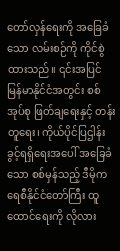တော်လှန်ရေးကို အခြေခံသော လမ်းစဉ်ကို ကိုင်စွဲထားသည်။ ၎င်းအပြင် မြန်မာနိုင်ငံအတွင်း စစ်အုပ်စု ဖြတ်ချရေးနှင့် တန်းတူရေး၊ ကိုယ်ပိုင်ပြဌါန်းခွင့်ရရှိရေးအပေါ် အခြေခံသော စစ်မှန်သည့် ဒီမိုကရေစီနိုင်ငံတော်ကြီး ထူထောင်ရေးကို လိုလား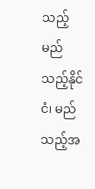သည့် မည်သည့်နိုင်ငံ၊ မည်သည့်အ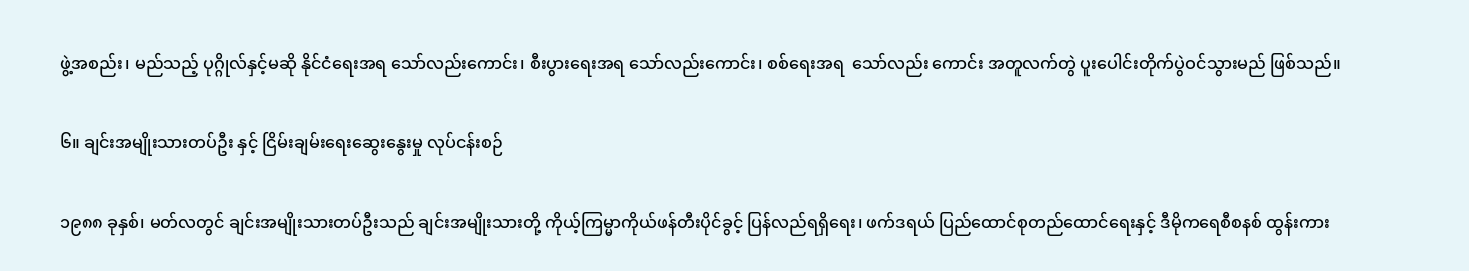ဖွဲ့အစည်း၊ မည်သည့် ပုဂ္ဂိုလ်နှင့်မဆို နိုင်ငံရေးအရ သော်လည်းကောင်း၊ စီးပွားရေးအရ သော်လည်းကောင်း၊ စစ်ရေးအရ  သော်လည်း ကောင်း အတူလက်တွဲ ပူးပေါင်းတိုက်ပွဲဝင်သွားမည် ဖြစ်သည်။

၆။ ချင်းအမျိုးသားတပ်ဦး နှင့် ငြိမ်းချမ်းရေးဆွေးနွေးမှု လုပ်ငန်းစဉ်

၁၉၈၈ ခုနှစ်၊ မတ်လတွင် ချင်းအမျိုးသားတပ်ဦးသည် ချင်းအမျိုးသားတို့ ကိုယ့်ကြမ္မာကိုယ်ဖန်တီးပိုင်ခွင့် ပြန်လည်ရရှိရေး၊ ဖက်ဒရယ် ပြည်ထောင်စုတည်ထောင်ရေးနှင့် ဒီမိုကရေစီစနစ် ထွန်းကား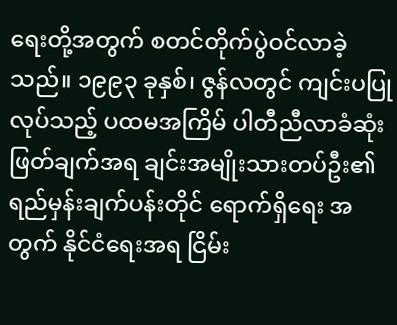ရေးတို့အတွက် စတင်တိုက်ပွဲဝင်လာခဲ့သည်။ ၁၉၉၃ ခုနှစ်၊ ဇွန်လတွင် ကျင်းပပြုလုပ်သည့် ပထမအကြိမ် ပါတီညီလာခံဆုံးဖြတ်ချက်အရ ချင်းအမျိုးသားတပ်ဦး၏ ရည်မှန်းချက်ပန်းတိုင် ရောက်ရှိရေး အတွက် နိုင်ငံရေးအရ ငြိမ်း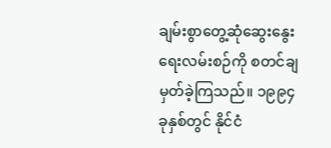ချမ်းစွာတွေ့ဆုံဆွေးနွေးရေးလမ်းစဉ်ကို စတင်ချမှတ်ခဲ့ကြသည်။ ၁၉၉၄ ခုနှစ်တွင် နိုင်ငံ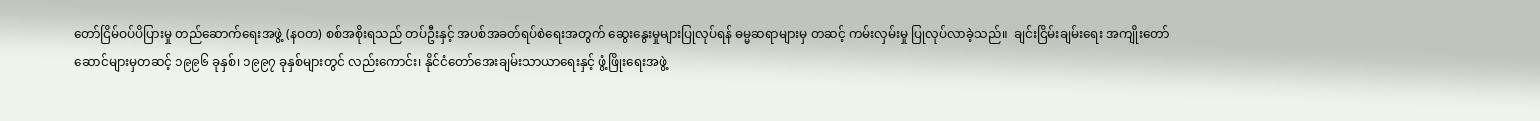တော်ငြိမ်ဝပ်ပိပြားမှု တည်ဆောက်ရေးအဖွဲ့ (နဝတ) စစ်အစိုးရသည် တပ်ဦးနှင့် အပစ်အခတ်ရပ်စဲရေးအတွက် ဆွေးနွေးမှုများပြုလုပ်ရန် ဓမ္မဆရာများမှ တဆင့် ကမ်းလှမ်းမှု ပြုလုပ်လာခဲ့သည်။  ချင်းငြိမ်းချမ်းရေး အကျိုးတော်ဆောင်များမှတဆင့် ၁၉၉၆ ခုနှစ်၊ ၁၉၉၇ ခုနှစ်များတွင် လည်းကောင်း၊ နိုင်ငံတော်အေးချမ်းသာယာရေးနှင့် ဖွံ့ဖြိုးရေးအဖွဲ့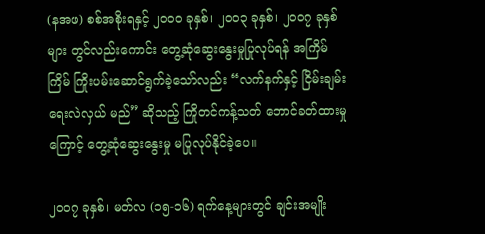(နအဖ) စစ်အစိုးရနှင့် ၂၀၀၀ ခုနှစ်၊ ၂၀၀၃ ခုနှစ်၊ ၂၀၀၇ ခုနှစ်များ တွင်လည်းကောင်း တွေ့ဆုံဆွေးနွေးမှုပြုလုပ်ရန် အကြိမ်ကြိမ် ကြိုးပမ်းဆောင်ရွက်ခဲ့သော်လည်း “လက်နက်နှင့် ငြိမ်းချမ်းရေးလဲလှယ် မည်” ဆိုသည့် ကြိုတင်ကန့်သတ် ဘောင်ခတ်ထားမှုကြောင့် တွေ့ဆုံဆွေးနွေးမှု မပြုလုပ်နိုင်ခဲ့ပေ။

၂၀၀၇ ခုနှစ်၊ မတ်လ (၁၅-၁၆) ရက်နေ့များတွင် ချင်းအမျိုး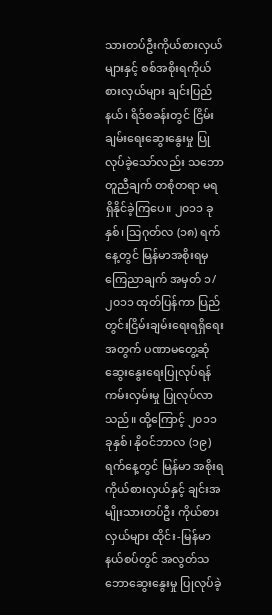သားတပ်ဦးကိုယ်စားလှယ်များနှင့် စစ်အစိုးရကိုယ်စားလှယ်များ ချင်းပြည် နယ်၊ ရိဒ်စခန်းတွင် ငြိမ်းချမ်းရေးဆွေးနွေးမှု ပြုလုပ်ခဲ့သော်လည်း သဘောတူညီချက် တစုံတရာ မရရှိနိုင်ခဲ့ကြပေ။ ၂၀၁၁ ခုနှစ်၊ သြဂုတ်လ (၁၈) ရက်နေ့တွင် မြန်မာအစိုးရမှ ကြေညာချက် အမှတ် ၁/၂၀၁၁ ထုတ်ပြန်ကာ ပြည်တွင်းငြိမ်းချမ်းရေးရရှိရေးအတွက် ပဏာမတွေ့ဆုံဆွေးနွေးရေးပြုလုပ်ရန် ကမ်းလှမ်းမှု ပြုလုပ်လာသည်။ ထို့ကြောင့် ၂၀၁၁ ခုနှစ်၊ နိုဝင်ဘာလ (၁၉) ရက်နေ့တွင် မြန်မာ အစိုးရကိုယ်စားလှယ်နှင့် ချင်းအမျိုးသားတပ်ဦး ကိုယ်စားလှယ်များ ထိုင်း-မြန်မာနယ်စပ်တွင် အလွတ်သဘောဆွေးနွေးမှု ပြုလုပ်ခဲ့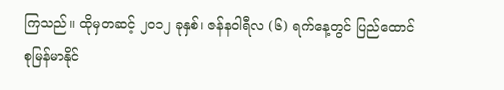ကြသည်။ ထိုမှတဆင့် ၂၀၁၂ ခုနှစ်၊ ဇန်နဝါရီလ (၆) ရက်နေ့တွင် ပြည်ထောင်စုမြန်မာနိုင်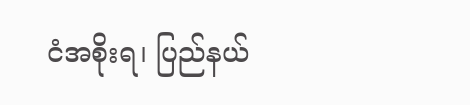ငံအစိုးရ၊ ပြည်နယ်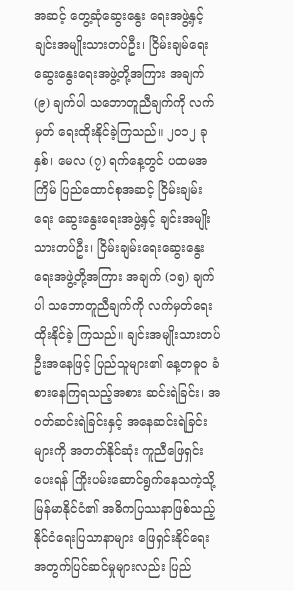အဆင့် တွေ့ဆုံဆွေးနွေး ရေးအဖွဲ့နှင့် ချင်းအမျိုးသားတပ်ဦး၊ ငြိမ်းချမ်ရေးဆွေးနွေးရေးအဖွဲ့တို့အကြား အချက် (၉) ချက်ပါ သဘောတူညီချက်ကို လက်မှတ် ရေးထိုးနိုင်ခဲ့ကြသည်။ ၂၀၁၂ ခုနှစ်၊ မေလ (၇) ရက်နေ့တွင် ပထမအကြိမ် ပြည်ထောင်စုအဆင့် ငြိမ်းချမ်းရေး ဆွေးနွေးရေးအဖွဲ့နှင့် ချင်းအမျိုးသားတပ်ဦး၊ ငြိမ်းချမ်းရေးဆွေးနွေးရေးအဖွဲ့တို့အကြား အချက် (၁၅) ချက်ပါ သဘောတူညီချက်ကို လက်မှတ်ရေးထိုးနိုင်ခဲ့ ကြသည်။ ချင်းအမျိုးသားတပ်ဦးအနေဖြင့် ပြည်သူများ၏ နေ့တဓူဝ ခံစားနေကြရသည့်အစား ဆင်းရဲခြင်း၊ အဝတ်ဆင်းရဲခြင်းနှင့် အနေဆင်းရဲခြင်းများကို အတတ်နိုင်ဆုံး ကူညီဖြေရှင်းပေးရန် ကြိုးပမ်းဆောင်ရွက်နေသကဲ့သို့ မြန်မာနိုင်ငံ၏ အဓိကပြဿနာဖြစ်သည့် နိုင်ငံရေးပြသာနာများ ဖြေရှင်းနိုင်ရေးအတွက်ပြင်ဆင်မှုများလည်း ပြည်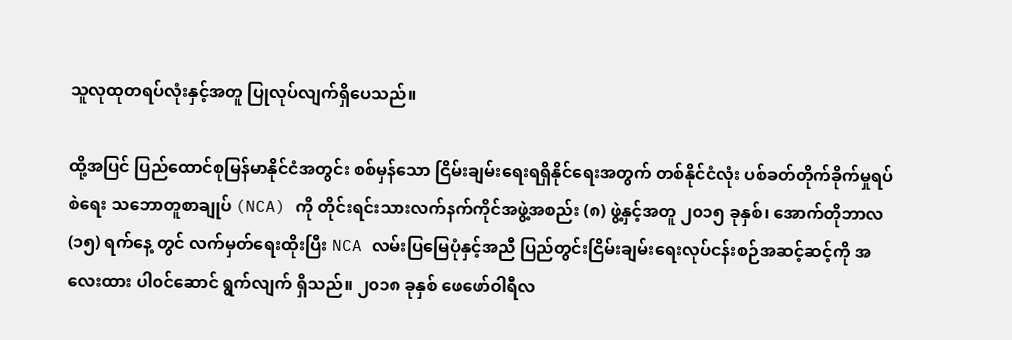သူလုထုတရပ်လုံးနှင့်အတူ ပြုလုပ်လျက်ရှိပေသည်။

ထို့အပြင် ပြည်ထောင်စုမြန်မာနိုင်ငံအတွင်း စစ်မှန်သော ငြိမ်းချမ်းရေးရရှိနိုင်ရေးအတွက် တစ်နိုင်ငံလုံး ပစ်ခတ်တိုက်ခိုက်မှုရပ်စဲရေး သဘောတူစာချုပ် (NCA) ကို တိုင်းရင်းသားလက်နက်ကိုင်အဖွဲ့အစည်း (၈) ဖွဲ့နှင့်အတူ ၂၀၁၅ ခုနှစ်၊ အောက်တိုဘာလ (၁၅) ရက်နေ့ တွင် လက်မှတ်ရေးထိုးပြီး NCA လမ်းပြမြေပုံနှင့်အညီ ပြည်တွင်းငြိမ်းချမ်းရေးလုပ်ငန်းစဉ်အဆင့်ဆင့်ကို အလေးထား ပါ၀င်ဆောင် ရွက်လျက် ရှိသည်။ ၂၀၁၈ ခုနှစ် ဖေဖော်ဝါရီလ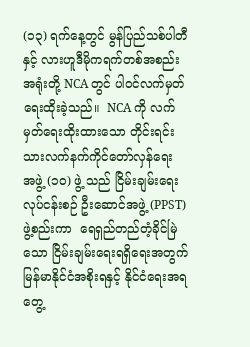(၁၃) ရက်နေ့တွင် မွန်ပြည်သစ်ပါတီ နှင့် လားဟူဒီမိုကရက်တစ်အစည်းအရုံးတို့ NCA တွင် ပါဝင်လက်မှတ်ရေးထိုးခဲ့သည်။  NCA ကို လက်မှတ်ရေးထိုးထားသော တိုင်းရင်းသားလက်နက်ကိုင်တော်လှန်ရေး အဖွဲ့ (၁၀) ဖွဲ့ သည် ငြိမ်းချမ်းရေးလုပ်ငန်းစဉ် ဦးဆောင်အဖွဲ့ (PPST) ဖွဲ့စည်းကာ  ရေရှည်တည်တံ့ခိုင်မြဲသော ငြိမ်းချမ်းရေးရရှိရေးအတွက်  မြန်မာနိုင်ငံအစိုးရနှင့် နိုင်ငံရေးအရ တွေ့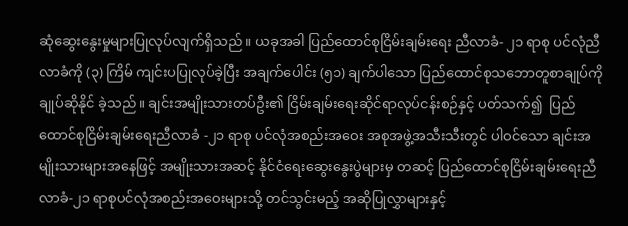ဆုံဆွေးနွေးမှုများပြုလုပ်လျက်ရှိသည်။ ယခုအခါ ပြည်ထောင်စုငြိမ်းချမ်းရေး ညီလာခံ- ၂၁ ရာစု ပင်လုံညီလာခံကို (၃) ကြိမ် ကျင်းပပြုလုပ်ခဲ့ပြီး အချက်ပေါင်း (၅၁) ချက်ပါသော ပြည်ထောင်စုသဘောတူစာချုပ်ကို ချုပ်ဆိုနိုင် ခဲ့သည်။ ချင်းအမျိုးသားတပ်ဦး၏ ငြိမ်းချမ်းရေးဆိုင်ရာလုပ်ငန်းစဉ်နှင့် ပတ်သက်၍  ပြည်ထောင်စုငြိမ်းချမ်းရေးညီလာခံ -၂၁ ရာစု ပင်လုံအစည်းအဝေး အစုအဖွဲ့အသီးသီးတွင် ပါဝင်သော ချင်းအမျိုးသားများအနေဖြင့် အမျိုးသားအဆင့် နိုင်ငံရေးဆွေးနွေးပွဲများမှ တဆင့် ပြည်ထောင်စုငြိမ်းချမ်းရေးညီလာခံ-၂၁ ရာစုပင်လုံအစည်းအဝေးများသို့ တင်သွင်းမည့် အဆိုပြုလွှာများနှင့်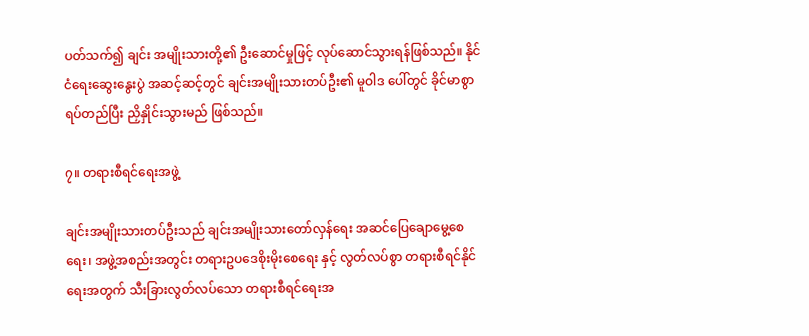ပတ်သက်၍ ချင်း အမျိုးသားတို့၏ ဦးဆောင်မှုဖြင့် လုပ်ဆောင်သွားရန်ဖြစ်သည်။ နိုင်ငံရေးဆွေးနွေးပွဲ အဆင့်ဆင့်တွင် ချင်းအမျိုးသားတပ်ဦး၏ မူဝါဒ ပေါ်တွင် ခိုင်မာစွာ ရပ်တည်ပြီး ညှိနှိုင်းသွားမည် ဖြစ်သည်။

၇။ တရားစီရင်ရေးအဖွဲ့

ချင်းအမျိုးသားတပ်ဦးသည် ချင်းအမျိုးသားတော်လှန်ရေး အဆင်ပြေချောမွေ့စေရေး၊ အဖွဲ့အစည်းအတွင်း တရားဥပဒေစိုးမိုးစေရေး နှင့် လွတ်လပ်စွာ တရားစီရင်နိုင်ရေးအတွက် သီးခြားလွတ်လပ်သော တရားစီရင်ရေးအ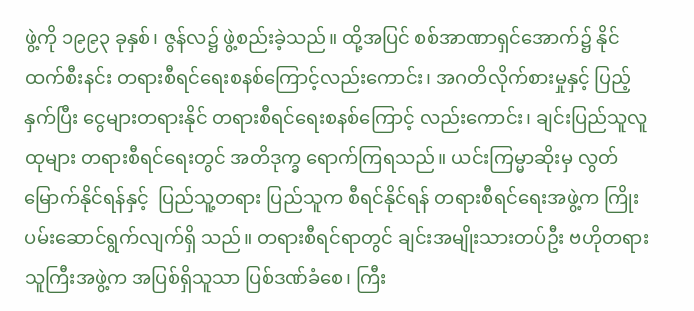ဖွဲ့ကို ၁၉၉၃ ခုနှစ်၊ ဇွန်လ၌ ဖွဲ့စည်းခဲ့သည်။ ထို့အပြင် စစ်အာဏာရှင်အောက်၌ နိုင်ထက်စီးနင်း တရားစီရင်ရေးစနစ်ကြောင့်လည်းကောင်း၊ အဂတိလိုက်စားမှုနှင့် ပြည့်နှက်ပြီး ငွေများတရားနိုင် တရားစီရင်ရေးစနစ်ကြောင့် လည်းကောင်း၊ ချင်းပြည်သူလူထုများ တရားစီရင်ရေးတွင် အတိဒုက္ခ ရောက်ကြရသည်။ ယင်းကြမ္မာဆိုးမှ လွတ်မြောက်နိုင်ရန်နှင့်  ပြည်သူ့တရား ပြည်သူက စီရင်နိုင်ရန် တရားစီရင်ရေးအဖွဲ့က ကြိုးပမ်းဆောင်ရွက်လျက်ရှိ သည်။ တရားစီရင်ရာတွင် ချင်းအမျိုးသားတပ်ဦး ဗဟိုတရားသူကြီးအဖွဲ့က အပြစ်ရှိသူသာ ပြစ်ဒဏ်ခံစေ၊ ကြီး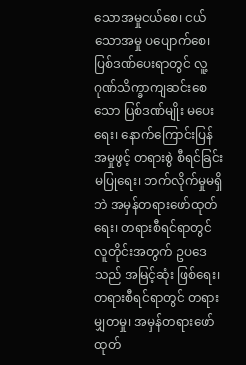သောအမှုငယ်စေ၊ ငယ်သောအမှု ပပျောက်စေ၊  ပြစ်ဒဏ်ပေးရာတွင် လူ့ဂုဏ်သိက္ခာကျဆင်းစေသော ပြစ်ဒဏ်မျိုး မပေးရေး၊ နောက်ကြောင်းပြန် အမှုဖွင့် တရားစွဲ စီရင်ခြင်းမပြုရေး၊ ဘက်လိုက်မှုမရှိဘဲ အမှန်တရားဖော်ထုတ်ရေး၊ တရားစီရင်ရာတွင် လူတိုင်းအတွက် ဥပဒေသည် အမြင့်ဆုံး ဖြစ်ရေး၊ တရားစီရင်ရာတွင် တရားမျှတမှု၊ အမှန်တရားဖော်ထုတ်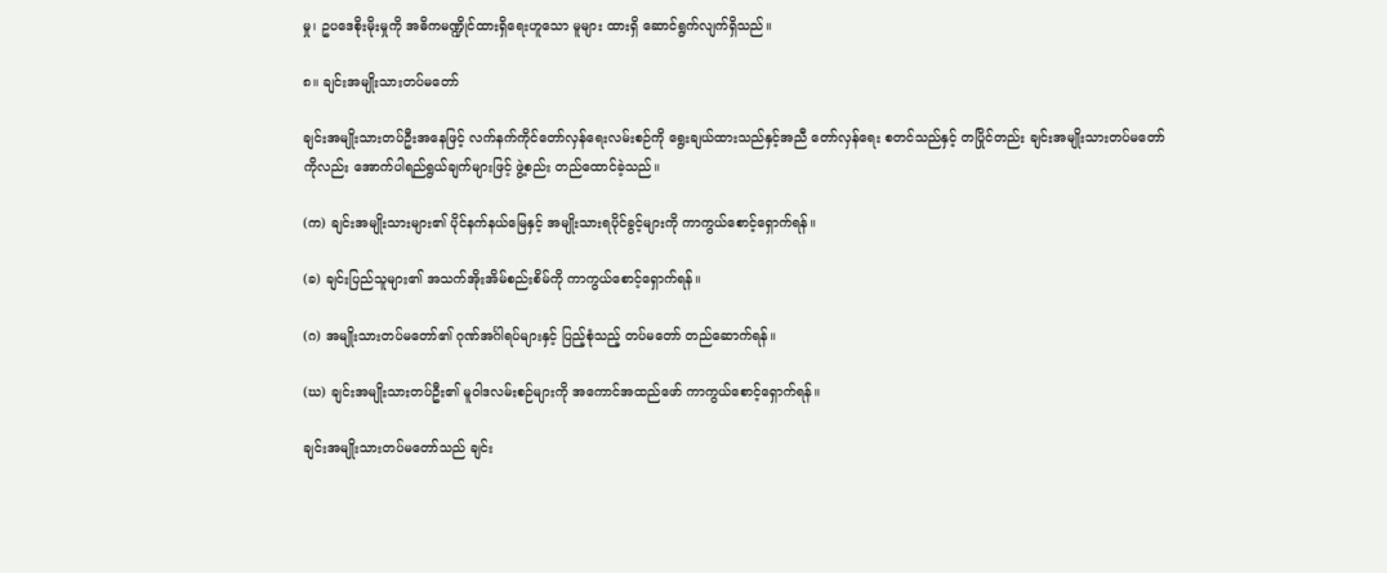မှု၊ ဥပဒေစိုးမိုးမှုကို အဓိကမဏ္ဍိုင်ထားရှိရေးဟူသော မူများ ထားရှိ ဆောင်ရွက်လျက်ရှိသည်။

၈။ ချင်းအမျိုးသားတပ်မတော်

ချင်းအမျိုးသားတပ်ဦးအနေဖြင့် လက်နက်ကိုင်တော်လှန်ရေးလမ်းစဉ်ကို ရွေးချယ်ထားသည်နှင့်အညီ တော်လှန်ရေး စတင်သည်နှင့် တပြိုင်တည်း ချင်းအမျိုးသားတပ်မတော်ကိုလည်း အောက်ပါရည်ရွယ်ချက်များဖြင့် ဖွဲ့စည်း တည်ထောင်ခဲ့သည်။

(က) ချင်းအမျိုးသားများ၏ ပိုင်နက်နယ်မြေနှင့် အမျိုးသားရပိုင်ခွင့်များကို ကာကွယ်စောင့်ရှောက်ရန်။

(ခ) ချင်းပြည်သူများ၏ အသက်အိုးအိမ်စည်းစိမ်ကို ကာကွယ်စောင့်ရှောက်ရန်။

(ဂ) အမျိုးသားတပ်မတော်၏ ဂုဏ်အင်္ဂါရပ်များနှင့် ပြည့်စုံသည့် တပ်မတော် တည်ဆောက်ရန်။

(ဃ) ချင်းအမျိုးသားတပ်ဦး၏ မူဝါဒလမ်းစဉ်များကို အကောင်အထည်ဖော် ကာကွယ်စောင့်ရှောက်ရန်။

ချင်းအမျိုးသားတပ်မတော်သည် ချင်း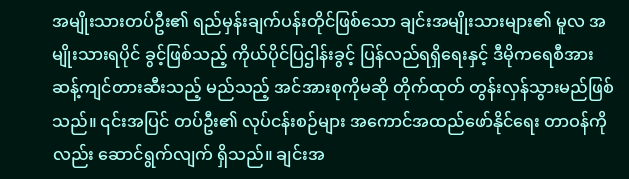အမျိုးသားတပ်ဦး၏ ရည်မှန်းချက်ပန်းတိုင်ဖြစ်သော ချင်းအမျိုးသားများ၏ မူလ အမျိုးသားရပိုင် ခွင့်ဖြစ်သည့် ကိုယ်ပိုင်ပြဌါန်းခွင့် ပြန်လည်ရရှိရေးနှင့် ဒီမိုကရေစီအားဆန့်ကျင်တားဆီးသည့် မည်သည့် အင်အားစုကိုမဆို တိုက်ထုတ် တွန်းလှန်သွားမည်ဖြစ်သည်။ ၎င်းအပြင် တပ်ဦး၏ လုပ်ငန်းစဉ်များ အကောင်အထည်ဖော်နိုင်ရေး တာဝန်ကိုလည်း ဆောင်ရွက်လျက် ရှိသည်။ ချင်းအ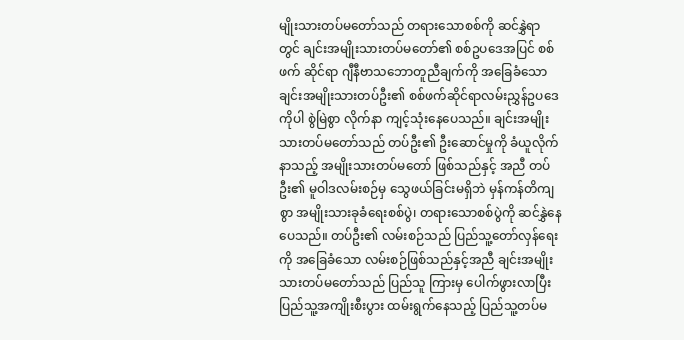မျိုးသားတပ်မတော်သည် တရားသောစစ်ကို ဆင်နွှဲရာတွင် ချင်းအမျိုးသားတပ်မတော်၏ စစ်ဥပဒေအပြင် စစ်ဖက် ဆိုင်ရာ ဂျီနီဗာသဘောတူညီချက်ကို အခြေခံသော ချင်းအမျိုးသားတပ်ဦး၏ စစ်ဖက်ဆိုင်ရာလမ်းညွှန်ဥပဒေကိုပါ စွဲမြဲစွာ လိုက်နာ ကျင့်သုံးနေပေသည်။ ချင်းအမျိုးသားတပ်မတော်သည် တပ်ဦး၏ ဦးဆောင်မှုကို ခံယူလိုက်နာသည့် အမျိုးသားတပ်မတော် ဖြစ်သည်နှင့် အညီ တပ်ဦး၏ မူဝါဒလမ်းစဉ်မှ သွေဖယ်ခြင်းမရှိဘဲ မှန်ကန်တိကျစွာ အမျိုးသားခုခံရေးစစ်ပွဲ၊ တရားသောစစ်ပွဲကို ဆင်နွှဲနေပေသည်။ တပ်ဦး၏ လမ်းစဉ်သည် ပြည်သူ့တော်လှန်ရေးကို အခြေခံသော လမ်းစဉ်ဖြစ်သည်နှင့်အညီ ချင်းအမျိုးသားတပ်မတော်သည် ပြည်သူ ကြားမှ ပေါက်ဖွားလာပြီး ပြည်သူ့အကျိုးစီးပွား ထမ်းရွက်နေသည့် ပြည်သူ့တပ်မ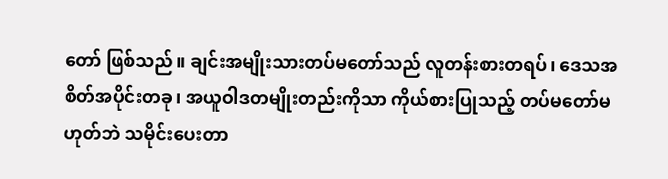တော် ဖြစ်သည်။ ချင်းအမျိုးသားတပ်မတော်သည် လူတန်းစားတရပ်၊ ဒေသအစိတ်အပိုင်းတခု၊ အယူဝါဒတမျိုးတည်းကိုသာ ကိုယ်စားပြုသည့် တပ်မတော်မဟုတ်ဘဲ သမိုင်းပေးတာ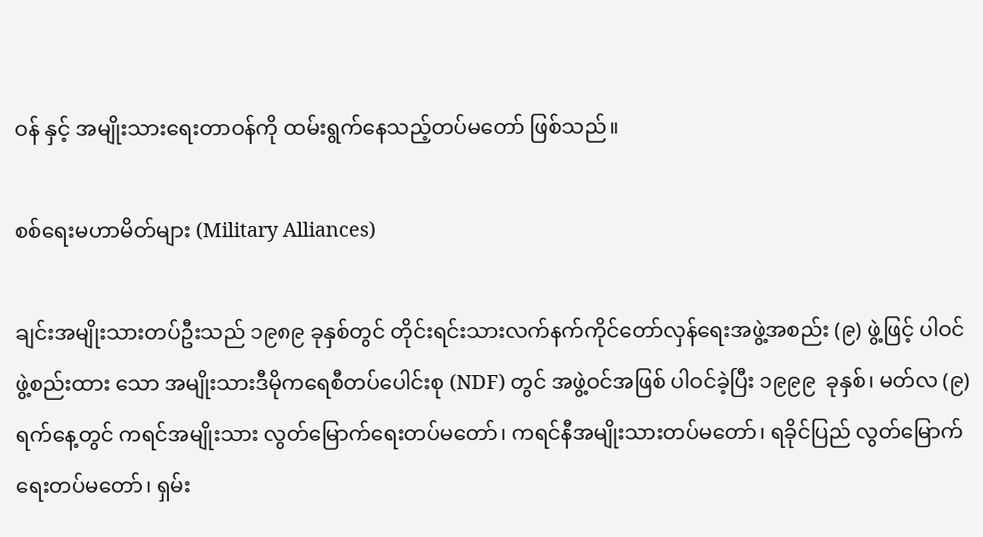ဝန် နှင့် အမျိုးသားရေးတာဝန်ကို ထမ်းရွက်နေသည့်တပ်မတော် ဖြစ်သည်။

စစ်ရေးမဟာမိတ်များ (Military Alliances)

ချင်းအမျိုးသားတပ်ဦးသည် ၁၉၈၉ ခုနှစ်တွင် တိုင်းရင်းသားလက်နက်ကိုင်တော်လှန်ရေးအဖွဲ့အစည်း (၉) ဖွဲ့ဖြင့် ပါဝင် ဖွဲ့စည်းထား သော အမျိုးသားဒီမိုကရေစီတပ်ပေါင်းစု (NDF) တွင် အဖွဲ့ဝင်အဖြစ် ပါဝင်ခဲ့ပြီး ၁၉၉၉  ခုနှစ်၊ မတ်လ (၉) ရက်နေ့တွင် ကရင်အမျိုးသား လွတ်မြောက်ရေးတပ်မတော်၊ ကရင်နီအမျိုးသားတပ်မတော်၊ ရခိုင်ပြည် လွတ်မြောက်ရေးတပ်မတော်၊ ရှမ်း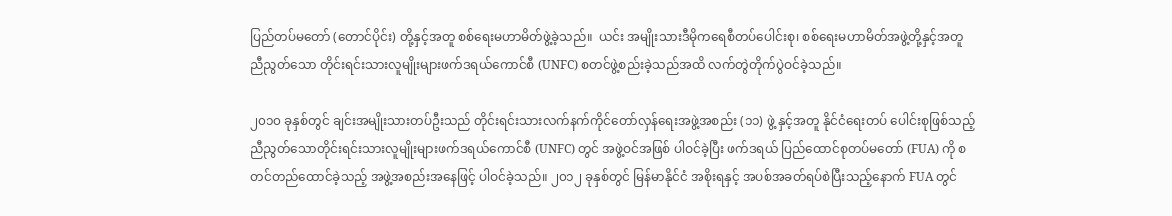ပြည်တပ်မတော် (တောင်ပိုင်း) တို့နှင့်အတူ စစ်ရေးမဟာမိတ်ဖွဲ့ခဲ့သည်။  ယင်း အမျိုးသားဒီမိုကရေစီတပ်ပေါင်းစု၊ စစ်ရေးမဟာမိတ်အဖွဲ့တို့နှင့်အတူ ညီညွတ်သော တိုင်းရင်းသားလူမျိုးများဖက်ဒရယ်ကောင်စီ (UNFC) စတင်ဖွဲ့စည်းခဲ့သည်အထိ လက်တွဲတိုက်ပွဲဝင်ခဲ့သည်။

၂၀၁၀ ခုနှစ်တွင် ချင်းအမျိုးသားတပ်ဦးသည် တိုင်းရင်းသားလက်နက်ကိုင်တော်လှန်ရေးအဖွဲ့အစည်း (၁၁) ဖွဲ့ နှင့်အတူ နိုင်ငံရေးတပ် ပေါင်းစုဖြစ်သည့် ညီညွတ်သောတိုင်းရင်းသားလူမျိုးများဖက်ဒရယ်ကောင်စီ (UNFC) တွင် အဖွဲ့ဝင်အဖြစ် ပါဝင်ခဲ့ပြီး ဖက်ဒရယ် ပြည်ထောင်စုတပ်မတော် (FUA) ကို စတင်တည်ထောင်ခဲ့သည့် အဖွဲ့အစည်းအနေဖြင့် ပါဝင်ခဲ့သည်။ ၂၀၁၂ ခုနှစ်တွင် မြန်မာနိုင်ငံ အစိုးရနှင့် အပစ်အခတ်ရပ်စဲပြီးသည့်နောက် FUA တွင်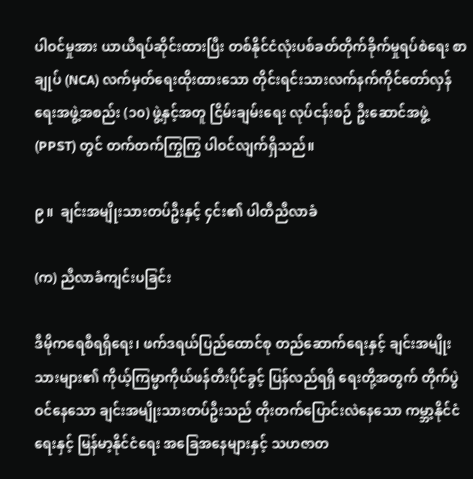ပါဝင်မှုအား ယာယီရပ်ဆိုင်းထားပြီး တစ်နိုင်ငံလုံးပစ်ခတ်တိုက်ခိုက်မှုရပ်စဲရေး စာချုပ် (NCA) လက်မှတ်ရေးထိုးထားသော တိုင်းရင်းသားလက်နက်ကိုင်တော်လှန်ရေးအဖွဲ့အစည်း (၁၀) ဖွဲ့နှင့်အတူ ငြိမ်းချမ်းရေး လုပ်ငန်းစဉ် ဦးဆောင်အဖွဲ့ (PPST) တွင် တက်တက်ကြွကြွ ပါဝင်လျက်ရှိသည်။

၉။  ချင်းအမျိုးသားတပ်ဦးနှင့် ၄င်း၏ ပါတီညီလာခံ

(က) ညီလာခံကျင်းပခြင်း

ဒီမိုကရေစီရရှိရေး၊ ဖက်ဒရယ်ပြည်ထောင်စု တည်ဆောက်ရေးနှင့် ချင်းအမျိုးသားများ၏ ကိုယ့်ကြမ္မာကိုယ်ဖန်တီးပိုင်ခွင့် ပြန်လည်ရရှိ ရေးတို့အတွက် တိုက်ပွဲဝင်နေသော ချင်းအမျိုးသားတပ်ဦးသည် တိုးတက်ပြောင်းလဲနေသော ကမ္ဘာ့နိုင်ငံရေးနှင့် မြန်မာ့နိုင်ငံရေး အခြေအနေများနှင့် သဟဇာတ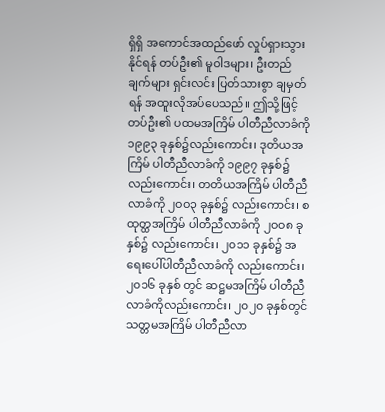ရှိရှိ အကောင်အထည်ဖော် လှုပ်ရှားသွားနိုင်ရန် တပ်ဦး၏ မူဝါဒများ၊ ဦးတည်ချက်များ ရှင်းလင်း ပြတ်သားစွာ ချမှတ်ရန် အထူးလိုအပ်ပေသည်။ ဤသို့ဖြင့် တပ်ဦး၏ ပထမအကြိမ် ပါတီညီလာခံကို ၁၉၉၃ ခုနှစ်၌လည်းကောင်း၊ ဒုတိယအကြိမ် ပါတီညီလာခံကို ၁၉၉၇ ခုနှစ်၌ လည်းကောင်း၊ တတိယအကြိမ် ပါတီညီလာခံကို ၂ဝဝ၃ ခုနှစ်၌ လည်းကောင်း၊ စထုတ္ထအကြိမ် ပါတီညီလာခံကို ၂ဝဝ၈ ခုနှစ်၌ လည်းကောင်း၊ ၂၀၁၁ ခုနှစ်၌ အရေးပေါ်ပါတီညီလာခံကို လည်းကောင်း၊ ၂၀၁၆ ခုနှစ် တွင် ဆဋ္ဌမအကြိမ် ပါတီညီလာခံကိုလည်းကောင်း၊ ၂၀၂၀ ခုနှစ်တွင် သတ္တမအကြိမ် ပါတီညီလာ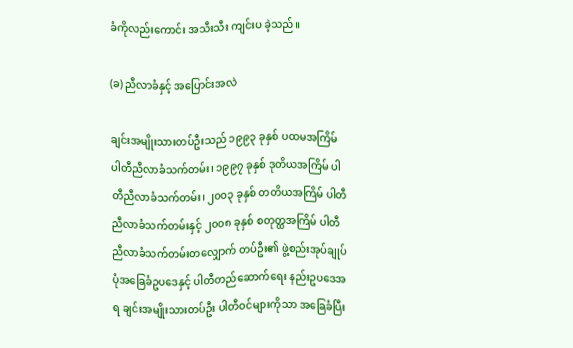ခံကိုလည်းကောင်း အသီးသီး ကျင်းပ ခဲ့သည်။

(ခ) ညီလာခံနှင့် အပြောင်းအလဲ

ချင်းအမျိုးသားတပ်ဦးသည် ၁၉၉၃ ခုနှစ် ပထမအကြိမ် ပါတီညီလာခံသက်တမ်း၊ ၁၉၉၇ ခုနှစ် ဒုတိယအကြိမ် ပါတီညီလာခံသက်တမ်း၊ ၂၀၀၃ ခုနှစ် တတိယအကြိမ် ပါတီညီလာခံသက်တမ်းနှင့် ၂၀၀၈ ခုနှစ် စတုတ္ထအကြိမ် ပါတီညီလာခံသက်တမ်းတလျှောက် တပ်ဦး၏ ဖွဲ့စည်းအုပ်ချုပ်ပုံအခြေခံဥပဒေနှင့် ပါတီတည်ဆောက်ရေး နည်းဥပဒေအရ ချင်းအမျိုးသားတပ်ဦး ပါတီဝင်များကိုသာ အခြေခံပြီး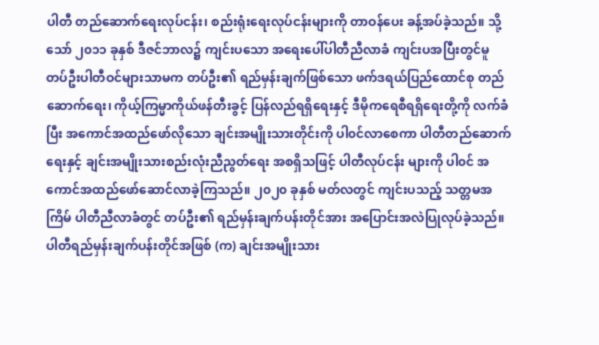ပါတီ တည်ဆောက်ရေးလုပ်ငန်း၊ စည်းရုံးရေးလုပ်ငန်းများကို တာဝန်ပေး ခန့်အပ်ခဲ့သည်။ သို့သော် ၂၀၁၁ ခုနှစ် ဒီဇင်ဘာလ၌ ကျင်းပသော အရေးပေါ်ပါတီညီလာခံ ကျင်းပအပြီးတွင်မူ တပ်ဦးပါတီဝင်များသာမက တပ်ဦး၏ ရည်မှန်းချက်ဖြစ်သော ဖက်ဒရယ်ပြည်ထောင်စု တည်ဆောက်ရေး၊ ကိုယ့်ကြမ္မာကိုယ်ဖန်တီးခွင့် ပြန်လည်ရရှိရေးနှင့် ဒီမိုကရေစီရရှိရေးတို့ကို လက်ခံပြီး အကောင်အထည်ဖော်လိုသော ချင်းအမျိုးသားတိုင်းကို ပါ၀င်လာစေကာ ပါတီတည်ဆောက်ရေးနှင့် ချင်းအမျိုးသားစည်းလုံးညီညွတ်ရေး အစရှိသဖြင့် ပါတီလုပ်ငန်း များကို ပါ၀င် အကောင်အထည်ဖော်ဆောင်လာခဲ့ကြသည်။ ၂၀၂၀ ခုနှစ် မတ်လတွင် ကျင်းပသည့် သတ္တမအကြိမ် ပါတီညီလာခံတွင် တပ်ဦး၏ ရည်မှန်းချက်ပန်းတိုင်အား အပြောင်းအလဲပြုလုပ်ခဲ့သည်။ ပါတီရည်မှန်းချက်ပန်းတိုင်အဖြစ် (က) ချင်းအမျိုးသား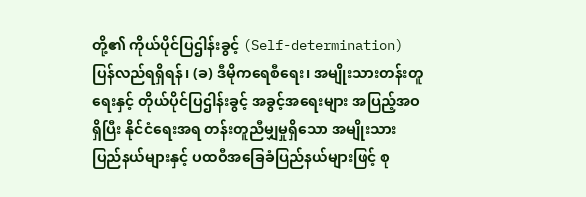တို့၏ ကိုယ်ပိုင်ပြဌါန်းခွင့် (Self-determination) ပြန်လည်ရရှိရန်၊ (ခ) ဒီမိုကရေစီရေး၊ အမျိုးသားတန်းတူရေးနှင့် တိုယ်ပိုင်ပြဌါန်းခွင့် အခွင့်အရေးများ အပြည့်အဝရှိပြီး နိုင်ငံရေးအရ တန်းတူညီမျှမှုရှိသော အမျိုးသားပြည်နယ်များနှင့် ပထဝီအခြေခံပြည်နယ်များဖြင့် စု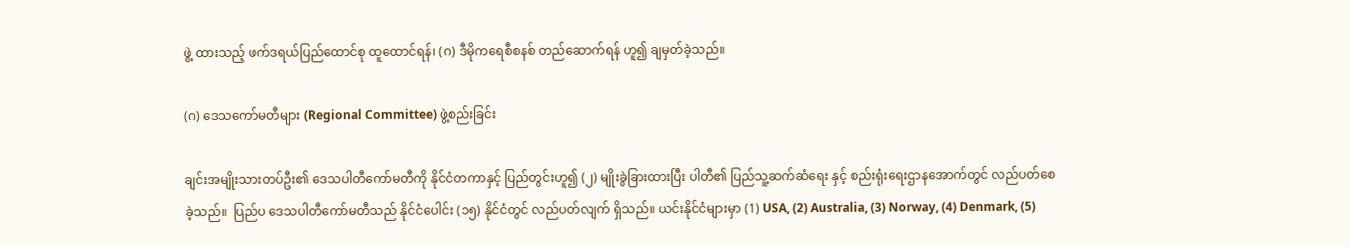ဖွဲ့ ထားသည့် ဖက်ဒရယ်ပြည်ထောင်စု ထူထောင်ရန်၊ (ဂ) ဒီမိုကရေစီစနစ် တည်ဆောက်ရန် ဟူ၍ ချမှတ်ခဲ့သည်။

(ဂ) ဒေသကော်မတီများ (Regional Committee) ဖွဲ့စည်းခြင်း

ချင်းအမျိုးသားတပ်ဦး၏ ဒေသပါတီကော်မတီကို နိုင်ငံတကာနှင့် ပြည်တွင်းဟူ၍ (၂) မျိုးခွဲခြားထားပြီး ပါတီ၏ ပြည်သူ့ဆက်ဆံရေး နှင့် စည်းရုံးရေးဌာနအောက်တွင် လည်ပတ်စေခဲ့သည်။  ပြည်ပ ဒေသပါတီကော်မတီသည် နိုင်ငံပေါင်း (၁၅) နိုင်ငံတွင် လည်ပတ်လျက် ရှိသည်။ ယင်းနိုင်ငံများမှာ (1) USA, (2) Australia, (3) Norway, (4) Denmark, (5)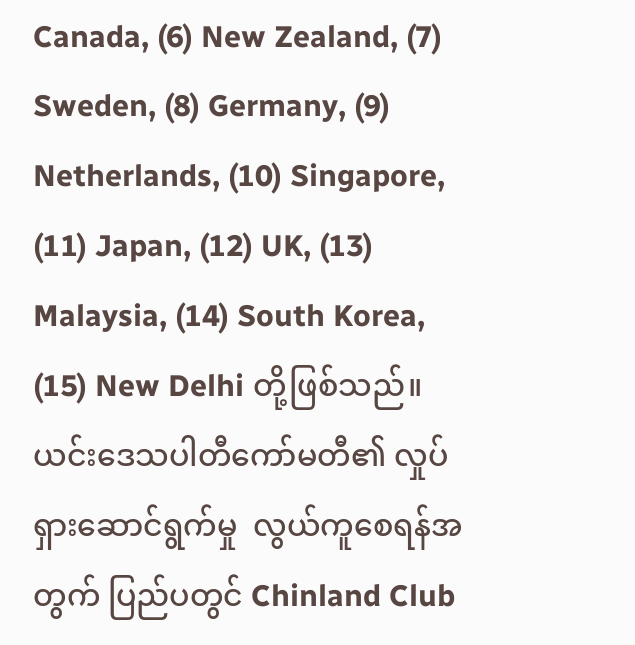Canada, (6) New Zealand, (7) Sweden, (8) Germany, (9) Netherlands, (10) Singapore, (11) Japan, (12) UK, (13) Malaysia, (14) South Korea, (15) New Delhi တို့ဖြစ်သည်။ ယင်းဒေသပါတီကော်မတီ၏ လှုပ်ရှားဆောင်ရွက်မှု  လွယ်ကူစေရန်အတွက် ပြည်ပတွင် Chinland Club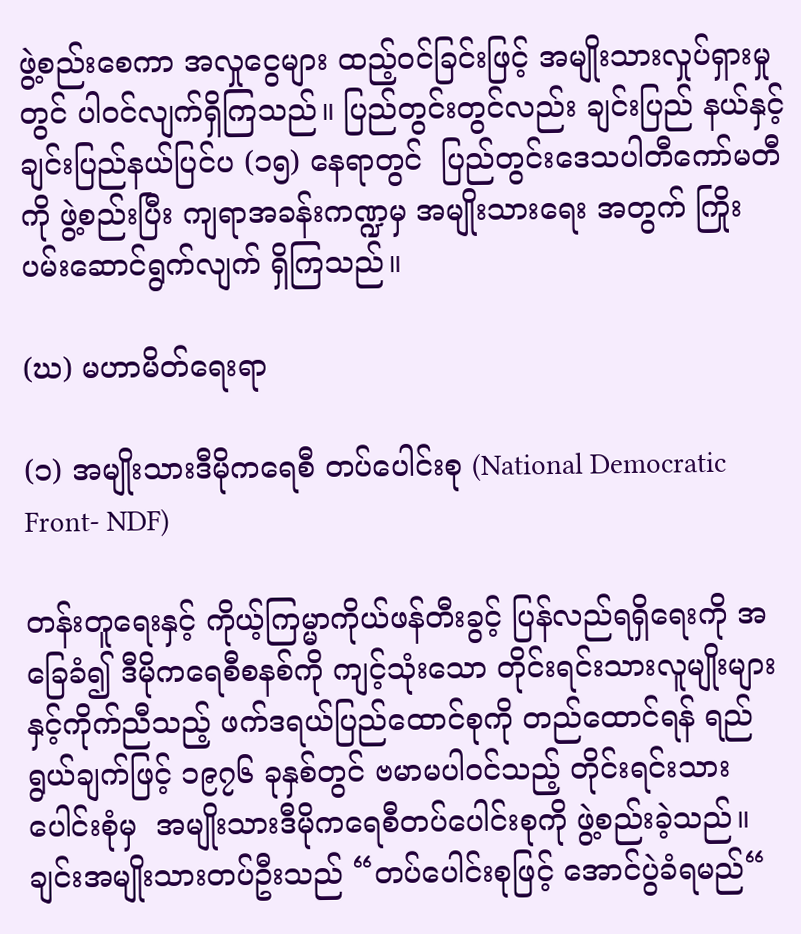ဖွဲ့စည်းစေကာ အလှုငွေများ ထည့်ဝင်ခြင်းဖြင့် အမျိုးသားလှုပ်ရှားမှုတွင် ပါဝင်လျက်ရှိကြသည်။ ပြည်တွင်းတွင်လည်း ချင်းပြည် နယ်နှင့်  ချင်းပြည်နယ်ပြင်ပ (၁၅) နေရာတွင်  ပြည်တွင်းဒေသပါတီကော်မတီကို ဖွဲ့စည်းပြီး ကျရာအခန်းကဏ္ဍမှ အမျိုးသားရေး အတွက် ကြိုးပမ်းဆောင်ရွက်လျက် ရှိကြသည်။

(ဃ) မဟာမိတ်ရေးရာ

(၁) အမျိုးသားဒီမိုကရေစီ တပ်ပေါင်းစု (National Democratic Front- NDF)

တန်းတူရေးနှင့် ကိုယ့်ကြမ္မာကိုယ်ဖန်တီးခွင့် ပြန်လည်ရရှိရေးကို အခြေခံ၍ ဒီမိုကရေစီစနစ်ကို ကျင့်သုံးသော တိုင်းရင်းသားလူမျိုးများ နှင့်ကိုက်ညီသည့် ဖက်ဒရယ်ပြည်ထောင်စုကို တည်ထောင်ရန် ရည်ရွယ်ချက်ဖြင့် ၁၉၇၆ ခုနှစ်တွင် ဗမာမပါ၀င်သည့် တိုင်းရင်းသား ပေါင်းစုံမှ  အမျိုးသားဒီမိုကရေစီတပ်ပေါင်းစုကို ဖွဲ့စည်းခဲ့သည်။ ချင်းအမျိုးသားတပ်ဦးသည် “တပ်ပေါင်းစုဖြင့် အောင်ပွဲခံရမည်“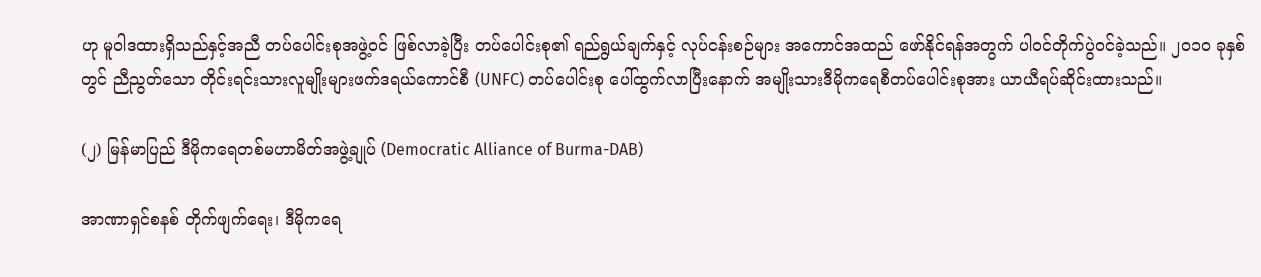ဟု မူဝါဒထားရှိသည်နှင့်အညီ တပ်ပေါင်းစုအဖွဲ့ဝင် ဖြစ်လာခဲ့ပြီး တပ်ပေါင်းစု၏ ရည်ရွယ်ချက်နှင့် လုပ်ငန်းစဉ်များ အကောင်အထည် ဖော်နိုင်ရန်အတွက် ပါဝင်တိုက်ပွဲဝင်ခဲ့သည်။ ၂၀၁၀ ခုနှစ်တွင် ညီညွတ်သော တိုင်းရင်းသားလူမျိုးများဖက်ဒရယ်ကောင်စီ (UNFC) တပ်ပေါင်းစု ပေါ်ထွက်လာပြီးနောက် အမျိုးသားဒီမိုကရေစီတပ်ပေါင်းစုအား ယာယီရပ်ဆိုင်းထားသည်။

(၂) မြန်မာပြည် ဒီမိုကရေတစ်မဟာမိတ်အဖွဲ့ချုပ် (Democratic Alliance of Burma-DAB)

အာဏာရှင်စနစ် တိုက်ဖျက်ရေး၊ ဒီမိုကရေ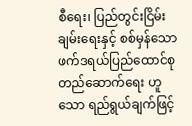စီရေး၊ ပြည်တွင်းငြိမ်းချမ်းရေးနှင့် စစ်မှန်သော ဖက်ဒရယ်ပြည်ထောင်စု တည်ဆောက်ရေး ဟူသော ရည်ရွယ်ချက်ဖြင့်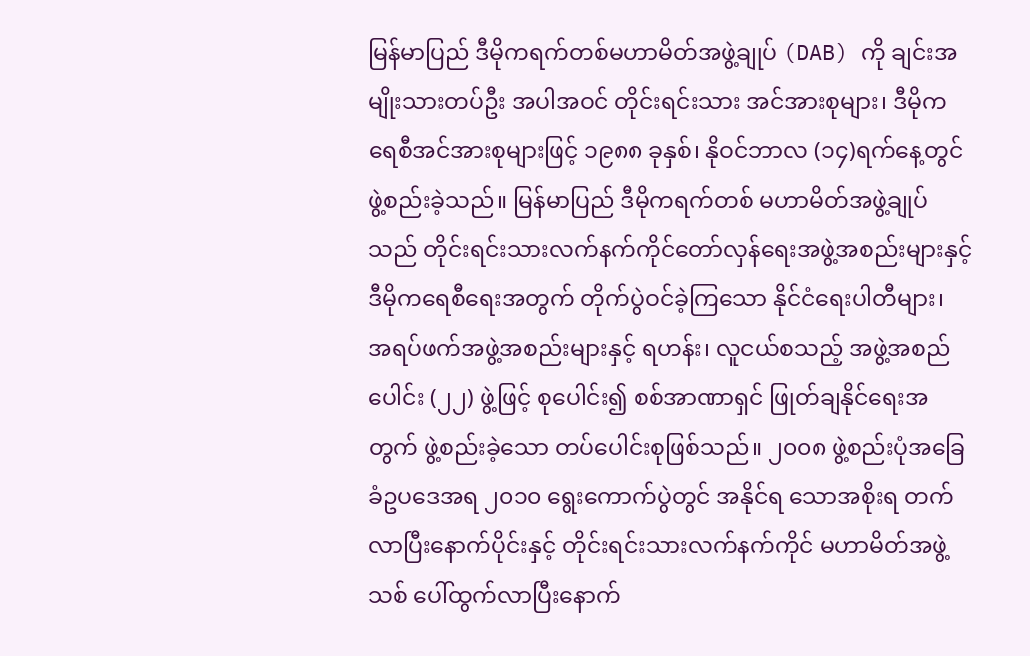မြန်မာပြည် ဒီမိုကရက်တစ်မဟာမိတ်အဖွဲ့ချုပ် (DAB) ကို ချင်းအမျိုးသားတပ်ဦး အပါအဝင် တိုင်းရင်းသား အင်အားစုများ၊ ဒီမိုကရေစီအင်အားစုများဖြင့် ၁၉၈၈ ခုနှစ်၊ နိုဝင်ဘာလ (၁၄)ရက်နေ့တွင် ဖွဲ့စည်းခဲ့သည်။ မြန်မာပြည် ဒီမိုကရက်တစ် မဟာမိတ်အဖွဲ့ချုပ်သည် တိုင်းရင်းသားလက်နက်ကိုင်တော်လှန်ရေးအဖွဲ့အစည်းများနှင့် ဒီမိုကရေစီရေးအတွက် တိုက်ပွဲဝင်ခဲ့ကြသော နိုင်ငံရေးပါတီများ၊ အရပ်ဖက်အဖွဲ့အစည်းများနှင့် ရဟန်း၊ လူငယ်စသည့် အဖွဲ့အစည်ပေါင်း (၂၂) ဖွဲ့ဖြင့် စုပေါင်း၍ စစ်အာဏာရှင် ဖြုတ်ချနိုင်ရေးအတွက် ဖွဲ့စည်းခဲ့သော တပ်ပေါင်းစုဖြစ်သည်။ ၂၀၀၈ ဖွဲ့စည်းပုံအခြေခံဥပဒေအရ ၂၀၁၀ ရွေးကောက်ပွဲတွင် အနိုင်ရ သောအစိုးရ တက်လာပြီးနောက်ပိုင်းနှင့် တိုင်းရင်းသားလက်နက်ကိုင် မဟာမိတ်အဖွဲ့သစ် ပေါ်ထွက်လာပြီးနောက်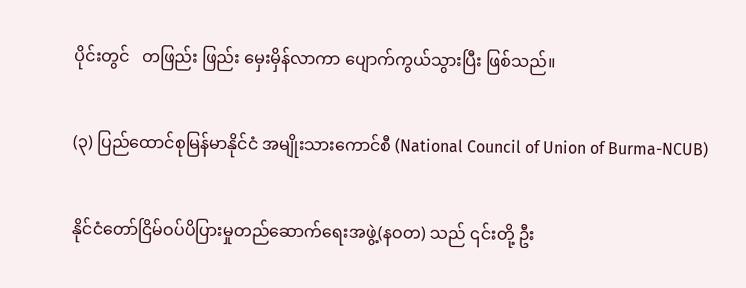ပိုင်းတွင်   တဖြည်း ဖြည်း မှေးမှိန်လာကာ ပျောက်ကွယ်သွားပြီး ဖြစ်သည်။

(၃) ပြည်ထောင်စုမြန်မာနိုင်ငံ အမျိုးသားကောင်စီ (National Council of Union of Burma-NCUB)

နိုင်ငံတော်ငြိမ်ဝပ်ပိပြားမှုတည်ဆောက်ရေးအဖွဲ့(နဝတ) သည် ၎င်းတို့ ဦး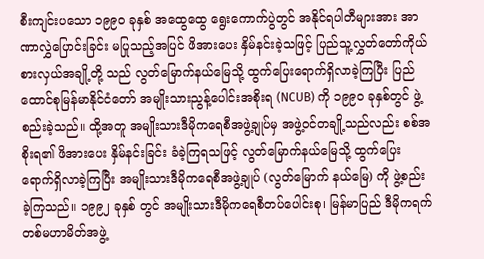စီးကျင်းပသော ၁၉၉ဝ ခုနှစ် အထွေထွေ ရွေးကောက်ပွဲတွင် အနိုင်ရပါတီများအား အာဏာလွှဲပြောင်းခြင်း မပြုသည့်အပြင် ဖိအားပေး နှိမ်နင်းခဲ့သဖြင့် ပြည်သူ့လွှတ်တော်ကိုယ်စားလှယ်အချို့တို့ သည် လွတ်မြောက်နယ်မြေသို့ ထွက်ပြေးရောက်ရှိလာခဲ့ကြပြီး ပြည်ထောင်စုမြန်မာနိုင်ငံတော် အမျိုးသားညွန့်ပေါင်းအစိုးရ (NCUB) ကို ၁၉၉ဝ ခုနှစ်တွင် ဖွဲ့စည်းခဲ့သည်။ ထို့အတူ အမျိုးသားဒီမိုကရေစီအဖွဲ့ချုပ်မှ အဖွဲ့ဝင်တချို့သည်လည်း စစ်အစိုးရ၏ ဖိအားပေး နှိမ်နင်းခြင်း ခံခဲ့ကြရသဖြင့် လွတ်မြောက်နယ်မြေသို့ ထွက်ပြေး ရောက်ရှိလာခဲ့ကြပြီး အမျိုးသားဒီမိုကရေစီအဖွဲ့ချုပ် (လွတ်မြောက် နယ်မြေ) ကို ဖွဲ့စည်းခဲ့ကြသည်။ ၁၉၉၂ ခုနှစ် တွင် အမျိုးသားဒီမိုကရေစီတပ်ပေါင်းစု၊ မြန်မာပြည် ဒီမိုကရက်တစ်မဟာမိတ်အဖွဲ့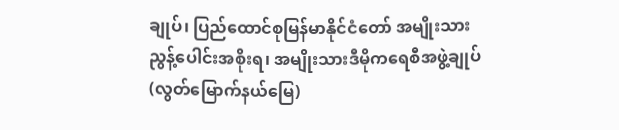ချုပ်၊ ပြည်ထောင်စုမြန်မာနိုင်ငံတော် အမျိုးသားညွန့်ပေါင်းအစိုးရ၊ အမျိုးသားဒီမိုကရေစီအဖွဲ့ချုပ် (လွတ်မြောက်နယ်မြေ)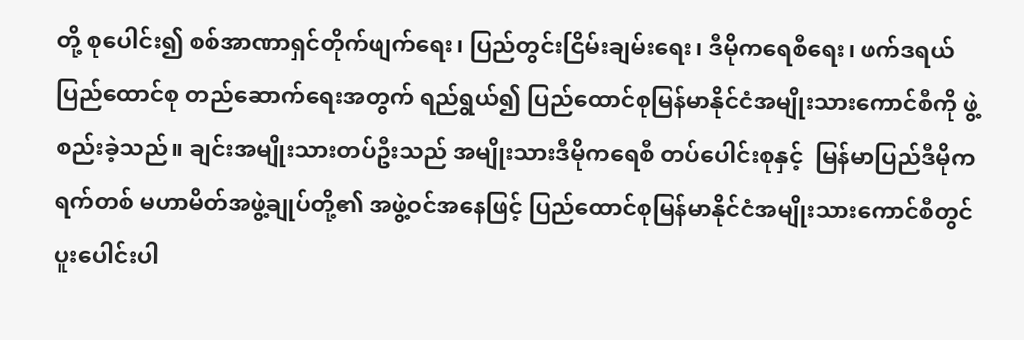တို့ စုပေါင်း၍ စစ်အာဏာရှင်တိုက်ဖျက်ရေး၊ ပြည်တွင်းငြိမ်းချမ်းရေး၊ ဒီမိုကရေစီရေး၊ ဖက်ဒရယ်ပြည်ထောင်စု တည်ဆောက်ရေးအတွက် ရည်ရွယ်၍ ပြည်ထောင်စုမြန်မာနိုင်ငံအမျိုးသားကောင်စီကို ဖွဲ့စည်းခဲ့သည်။ ချင်းအမျိုးသားတပ်ဦးသည် အမျိုးသားဒီမိုကရေစီ တပ်ပေါင်းစုနှင့်  မြန်မာပြည်ဒီမိုကရက်တစ် မဟာမိတ်အဖွဲ့ချုပ်တို့၏ အဖွဲ့ဝင်အနေဖြင့် ပြည်ထောင်စုမြန်မာနိုင်ငံအမျိုးသားကောင်စီတွင် ပူးပေါင်းပါ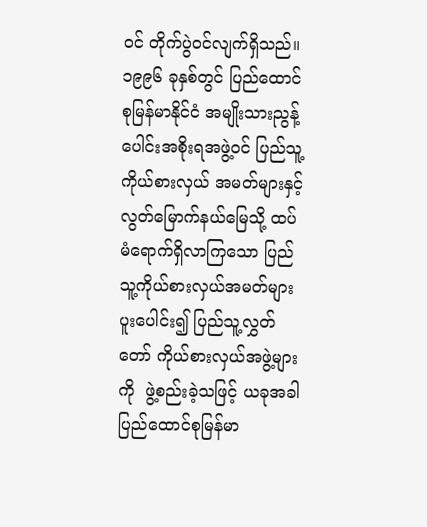ဝင် တိုက်ပွဲဝင်လျက်ရှိသည်။ ၁၉၉၆ ခုနှစ်တွင် ပြည်ထောင်စုမြန်မာနိုင်ငံ အမျိုးသားညွန့်ပေါင်းအစိုးရအဖွဲ့ဝင် ပြည်သူ့ကိုယ်စားလှယ် အမတ်များနှင့် လွတ်မြောက်နယ်မြေသို့ ထပ်မံရောက်ရှိလာကြသော ပြည်သူ့ကိုယ်စားလှယ်အမတ်များ ပူးပေါင်း၍ ပြည်သူ့လွှတ်တော် ကိုယ်စားလှယ်အဖွဲ့များကို  ဖွဲ့စည်းခဲ့သဖြင့် ယခုအခါ ပြည်ထောင်စုမြန်မာ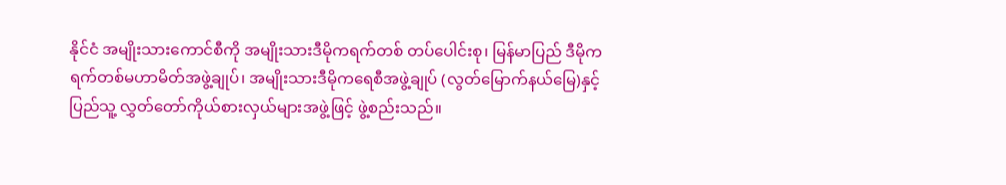နိုင်ငံ အမျိုးသားကောင်စီကို အမျိုးသားဒီမိုကရက်တစ် တပ်ပေါင်းစု၊ မြန်မာပြည် ဒီမိုကရက်တစ်မဟာမိတ်အဖွဲ့ချုပ်၊ အမျိုးသားဒီမိုကရေစီအဖွဲ့ချုပ် (လွတ်မြောက်နယ်မြေ)နှင့် ပြည်သူ့ လွှတ်တော်ကိုယ်စားလှယ်များအဖွဲ့ဖြင့် ဖွဲ့စည်းသည်။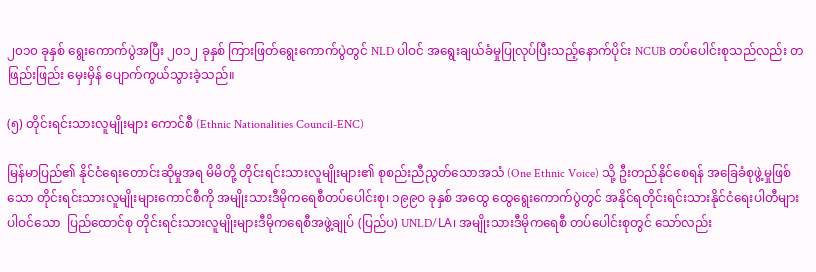၂၀၁၀ ခုနှစ် ရွေးကောက်ပွဲအပြီး ၂၀၁၂ ခုနှစ် ကြားဖြတ်ရွေးကောက်ပွဲတွင် NLD ပါဝင် အရွေးချယ်ခံမှုပြုလုပ်ပြီးသည့်နောက်ပိုင်း NCUB တပ်ပေါင်းစုသည်လည်း တဖြည်းဖြည်း မှေးမှိန် ပျောက်ကွယ်သွားခဲ့သည်။

(၅) တိုင်းရင်းသားလူမျိုးများ ကောင်စီ (Ethnic Nationalities Council-ENC)

မြန်မာပြည်၏ နိုင်ငံရေးတောင်းဆိုမှုအရ မိမိတို့ တိုင်းရင်းသားလူမျိုးများ၏ စုစည်းညီညွတ်သောအသံ (One Ethnic Voice) သို့ ဦးတည်နိုင်စေရန် အခြေခံစုဖွဲ့မှုဖြစ်သော တိုင်းရင်းသားလူမျိုးများကောင်စီကို အမျိုးသားဒီမိုကရေစီတပ်ပေါင်းစု၊ ၁၉၉ဝ ခုနှစ် အထွေ ထွေရွေးကောက်ပွဲတွင် အနိုင်ရတိုင်းရင်းသားနိုင်ငံရေးပါတီများ ပါဝင်သော  ပြည်ထောင်စု တိုင်းရင်းသားလူမျိုးများဒီမိုကရေစီအဖွဲ့ချုပ် (ပြည်ပ) UNLD/LA၊ အမျိုးသားဒီမိုကရေစီ တပ်ပေါင်းစုတွင် သော်လည်း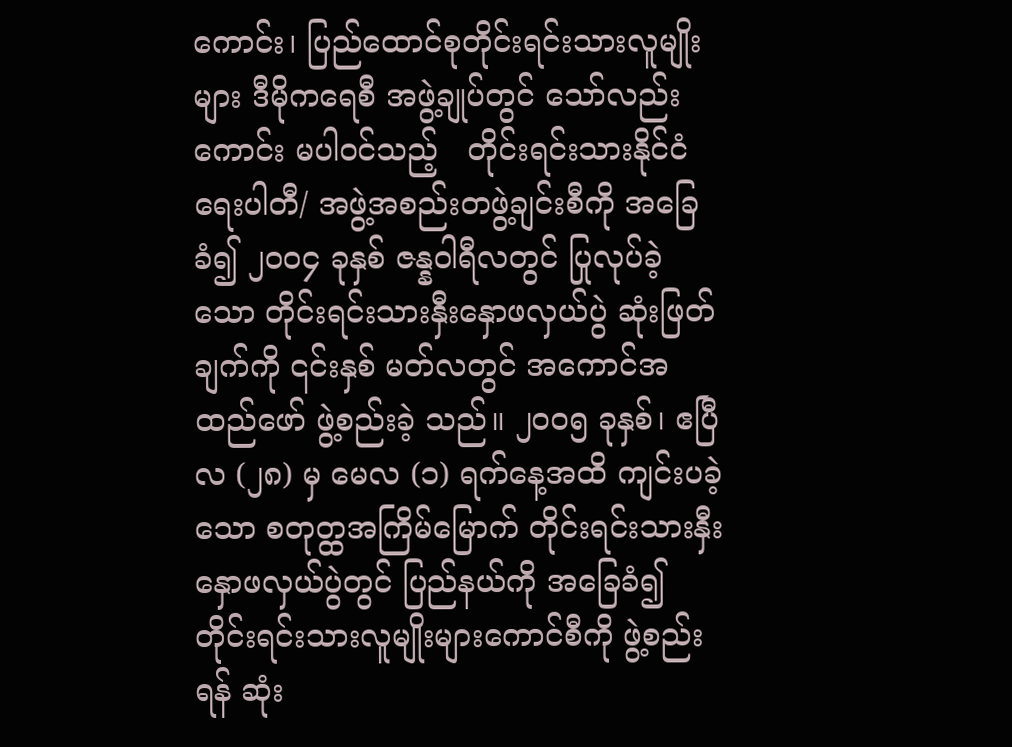ကောင်း၊ ပြည်ထောင်စုတိုင်းရင်းသားလူမျိုးများ ဒီမိုကရေစီ အဖွဲ့ချုပ်တွင် သော်လည်းကောင်း မပါဝင်သည့်   တိုင်းရင်းသားနိုင်ငံရေးပါတီ/ အဖွဲ့အစည်းတဖွဲ့ချင်းစီကို အခြေခံ၍ ၂ဝဝ၄ ခုနှစ် ဇန္နဝါရီလတွင် ပြုလုပ်ခဲ့သော တိုင်းရင်းသားနှီးနှောဖလှယ်ပွဲ ဆုံးဖြတ်ချက်ကို ၎င်းနှစ် မတ်လတွင် အကောင်အထည်ဖော် ဖွဲ့စည်းခဲ့ သည်။ ၂ဝဝ၅ ခုနှစ်၊ ဧပြီလ (၂၈) မှ မေလ (၁) ရက်နေ့အထိ ကျင်းပခဲ့သော စတုတ္ထအကြိမ်မြောက် တိုင်းရင်းသားနှီးနှောဖလှယ်ပွဲတွင် ပြည်နယ်ကို အခြေခံ၍ တိုင်းရင်းသားလူမျိုးများကောင်စီကို ဖွဲ့စည်းရန် ဆုံး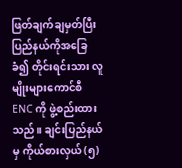ဖြတ်ချက်ချမှတ်ပြီး ပြည်နယ်ကိုအခြေခံ၍ တိုင်းရင်းသား လူမျိုးများကောင်စီ ENC ကို ဖွဲ့စည်းထားသည်။ ချင်းပြည်နယ်မှ ကိုယ်စားလှယ် (၅)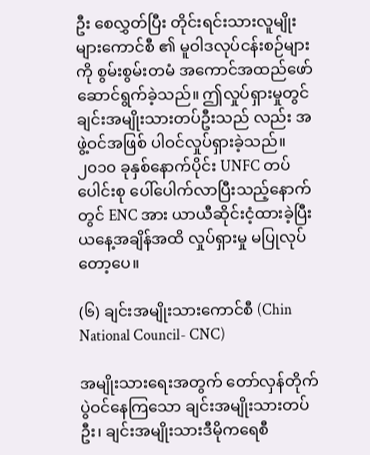ဦး စေလွှတ်ပြီး တိုင်းရင်းသားလူမျိုးများကောင်စီ ၏ မူဝါဒလုပ်ငန်းစဉ်များကို စွမ်းစွမ်းတမံ အကောင်အထည်ဖော်  ဆောင်ရွက်ခဲ့သည်။ ဤလှုပ်ရှားမှုတွင် ချင်းအမျိုးသားတပ်ဦးသည် လည်း အဖွဲ့ဝင်အဖြစ် ပါဝင်လှုပ်ရှားခဲ့သည်။ ၂၀၁၀ ခုနှစ်နောက်ပိုင်း UNFC တပ်ပေါင်းစု ပေါ်ပေါက်လာပြီးသည့်နောက်တွင် ENC အား ယာယီဆိုင်းငံ့ထားခဲ့ပြီး ယနေ့အချိန်အထိ လှုပ်ရှားမှု မပြုလုပ်တော့ပေ။

(၆) ချင်းအမျိုးသားကောင်စီ (Chin National Council- CNC)

အမျိုးသားရေးအတွက် တော်လှန်တိုက်ပွဲဝင်နေကြသော ချင်းအမျိုးသားတပ်ဦး၊ ချင်းအမျိုးသားဒီမိုကရေစီ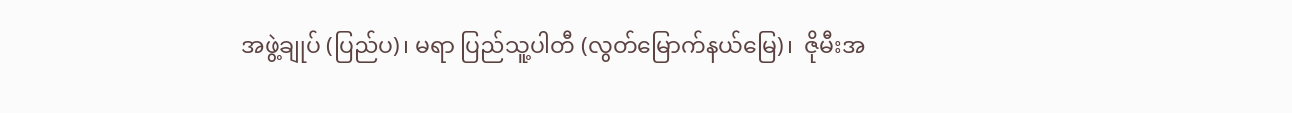အဖွဲ့ချုပ် (ပြည်ပ)၊ မရာ ပြည်သူ့ပါတီ (လွတ်မြောက်နယ်မြေ)၊  ဇိုမီးအ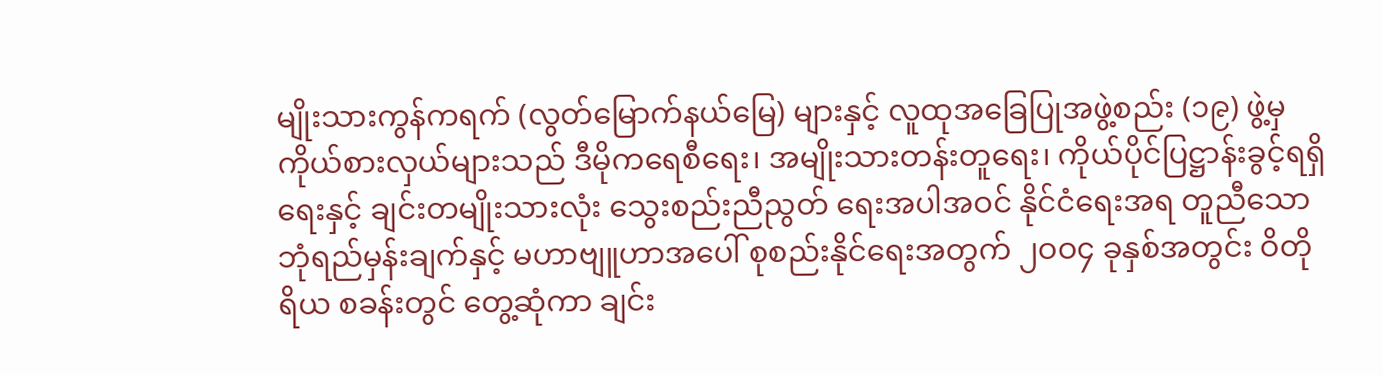မျိုးသားကွန်ကရက် (လွတ်မြောက်နယ်မြေ) များနှင့် လူထုအခြေပြုအဖွဲ့စည်း (၁၉) ဖွဲ့မှ ကိုယ်စားလှယ်များသည် ဒီမိုကရေစီရေး၊ အမျိုးသားတန်းတူရေး၊ ကိုယ်ပိုင်ပြဋ္ဌာန်းခွင့်ရရှိရေးနှင့် ချင်းတမျိုးသားလုံး သွေးစည်းညီညွတ် ရေးအပါအဝင် နိုင်ငံရေးအရ တူညီသော ဘုံရည်မှန်းချက်နှင့် မဟာဗျူဟာအပေါ် စုစည်းနိုင်ရေးအတွက် ၂ဝဝ၄ ခုနှစ်အတွင်း ဝိတိုရိယ စခန်းတွင် တွေ့ဆုံကာ ချင်း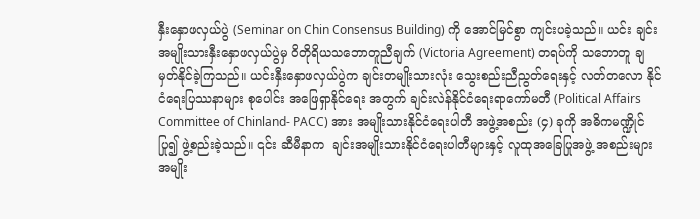နှီးနှောဖလှယ်ပွဲ (Seminar on Chin Consensus Building) ကို အောင်မြင်စွာ ကျင်းပခဲ့သည်။ ယင်း ချင်းအမျိုးသားနှီးနှောဖလှယ်ပွဲမှ ဝိတိုရိယသဘောတူညီချက် (Victoria Agreement) တရပ်ကို သဘောတူ ချမှတ်နိုင်ခဲ့ကြသည်။ ယင်းနှီးနှောဖလှယ်ပွဲက ချင်းတမျိုးသားလုံး သွေးစည်းညီညွတ်ရေးနှင့် လတ်တလော နိုင်ငံရေးပြဿနာများ စုပေါင်း အဖြေရှာနိုင်ရေး အတွက် ချင်းလဲန်နိုင်ငံရေးရာကော်မတီ (Political Affairs Committee of Chinland- PACC) အား အမျိုးသားနိုင်ငံရေးပါတီ အဖွဲ့အစည်း (၄) ခုကို အဓိကမဏ္ဍိုင်ပြု၍ ဖွဲ့စည်းခဲ့သည်။ ၎င်း ဆီမီနာက  ချင်းအမျိုးသားနိုင်ငံရေးပါတီများနှင့် လူထုအခြေပြုအဖွဲ့ အစည်းများ အမျိုး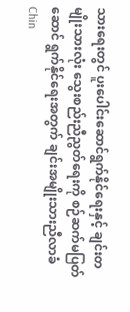သားရေးတွင် ပူးပေါင်းဆောင်ရွက်နိုင်ရေးနှင့် ချင်းတမျိုးသားလုံး သွေးစည်းညီညွတ်ရေးကို စဉ်ဆက်မပြတ် ဆောင် ရွက်နိုင်ရေးအတွက် ချင်းအမျိုးသားညီလာခံ Chin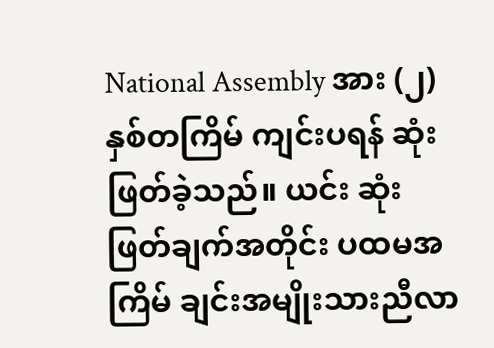National Assembly အား (၂) နှစ်တကြိမ် ကျင်းပရန် ဆုံးဖြတ်ခဲ့သည်။ ယင်း ဆုံးဖြတ်ချက်အတိုင်း ပထမအကြိမ် ချင်းအမျိုးသားညီလာ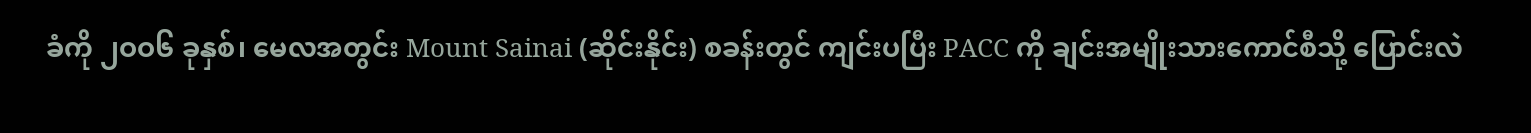ခံကို ၂ဝဝ၆ ခုနှစ်၊ မေလအတွင်း Mount Sainai (ဆိုင်းနိုင်း) စခန်းတွင် ကျင်းပပြီး PACC ကို ချင်းအမျိုးသားကောင်စီသို့ ပြောင်းလဲ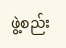ဖွဲ့စည်း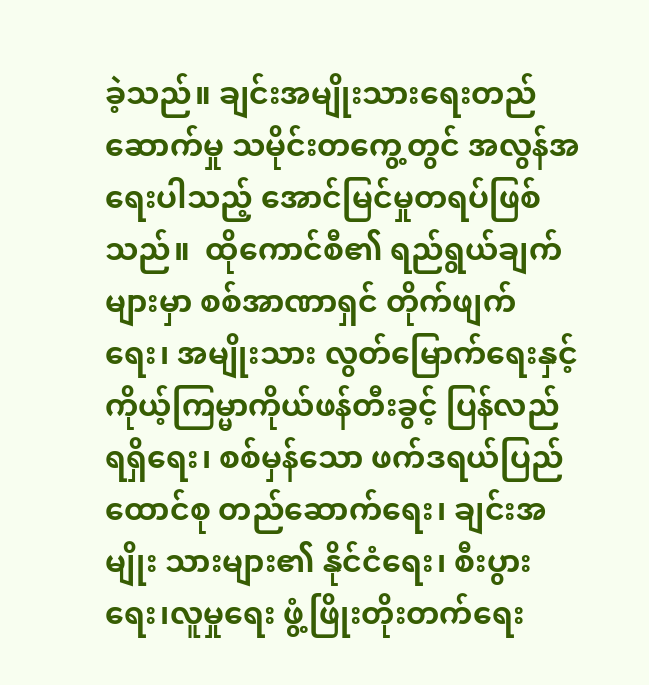ခဲ့သည်။ ချင်းအမျိုးသားရေးတည်ဆောက်မှု သမိုင်းတကွေ့တွင် အလွန်အရေးပါသည့် အောင်မြင်မှုတရပ်ဖြစ်သည်။  ထိုကောင်စီ၏ ရည်ရွယ်ချက်များမှာ စစ်အာဏာရှင် တိုက်ဖျက်ရေး၊ အမျိုးသား လွတ်မြောက်ရေးနှင့် ကိုယ့်ကြမ္မာကိုယ်ဖန်တီးခွင့် ပြန်လည်ရရှိရေး၊ စစ်မှန်သော ဖက်ဒရယ်ပြည်ထောင်စု တည်ဆောက်ရေး၊ ချင်းအမျိုး သားများ၏ နိုင်ငံရေး၊ စီးပွားရေး၊လူမှုရေး ဖွံ့ဖြိုးတိုးတက်ရေး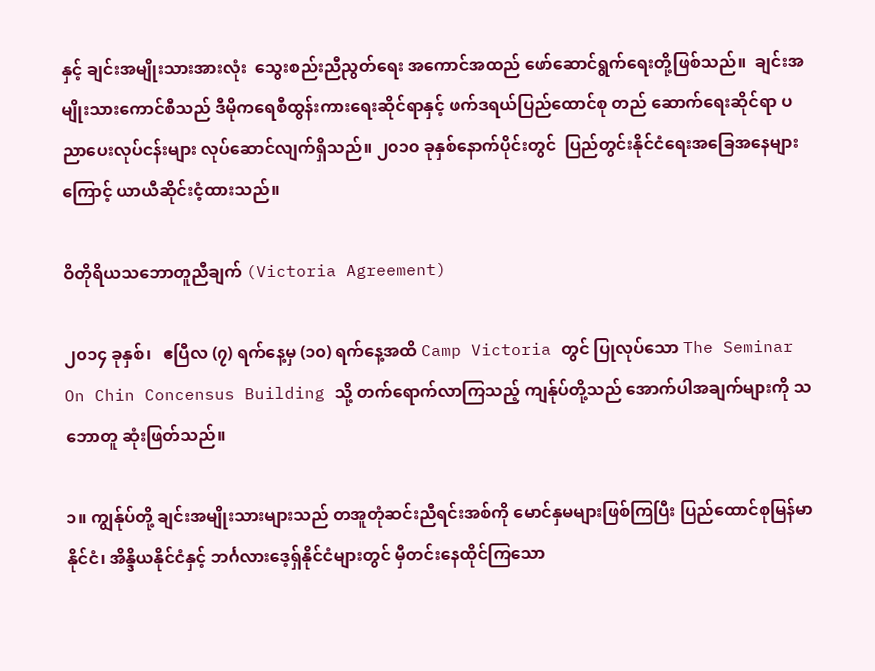နှင့် ချင်းအမျိုးသားအားလုံး  သွေးစည်းညီညွတ်ရေး အကောင်အထည် ဖော်ဆောင်ရွက်ရေးတို့ဖြစ်သည်။  ချင်းအမျိုးသားကောင်စီသည် ဒီမိုကရေစီထွန်းကားရေးဆိုင်ရာနှင့် ဖက်ဒရယ်ပြည်ထောင်စု တည် ဆောက်ရေးဆိုင်ရာ ပညာပေးလုပ်ငန်းများ လုပ်ဆောင်လျက်ရှိသည်။ ၂၀၁၀ ခုနှစ်နောက်ပိုင်းတွင်  ပြည်တွင်းနိုင်ငံရေးအခြေအနေများ ကြောင့် ယာယီဆိုင်းငံ့ထားသည်။

ဝိတိုရိယသဘောတူညီချက် (Victoria Agreement)

၂၀၁၄ ခုနှစ်၊   ဧပြီလ (၇) ရက်နေ့မှ (၁၀) ရက်နေ့အထိ Camp Victoria တွင် ပြုလုပ်သော The Seminar On Chin Concensus Building သို့ တက်ရောက်လာကြသည့် ကျန်ုပ်တို့သည် အောက်ပါအချက်များကို သဘောတူ ဆုံးဖြတ်သည်။

၁။ ကျွန်ုပ်တို့ ချင်းအမျိုးသားများသည် တအူတုံဆင်းညီရင်းအစ်ကို မောင်နှမများဖြစ်ကြပြီး ပြည်ထောင်စုမြန်မာနိုင်ငံ၊ အိန္ဒိယနိုင်ငံနှင့် ဘင်္ဂလားဒေ့ရှ်နိုင်ငံများတွင် မှီတင်းနေထိုင်ကြသော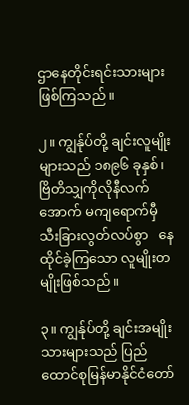ဌာနေတိုင်းရင်းသားများဖြစ်ကြသည်။

၂။ ကျွန်ုပ်တို့ ချင်းလူမျိုးများသည် ၁၈၉၆ ခုနှစ်၊ ဗြိတိသျှကိုလိုနီလက်အောက် မကျရောက်မှီ သီးခြားလွတ်လပ်စွာ   နေထိုင်ခဲ့ကြသော လူမျိုးတမျိုးဖြစ်သည်။

၃။ ကျွန်ုပ်တို့ ချင်းအမျိုးသားများသည် ပြည်ထောင်စုမြန်မာနိုင်ငံတော်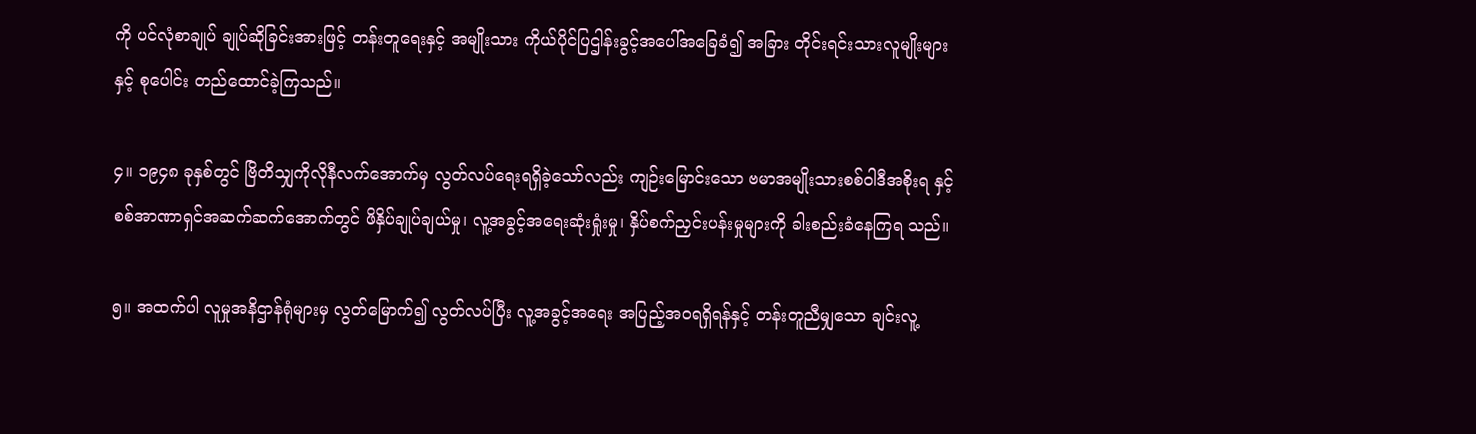ကို ပင်လုံစာချုပ် ချုပ်ဆိုခြင်းအားဖြင့် တန်းတူရေးနှင့် အမျိုးသား ကိုယ်ပိုင်ပြဌါန်းခွင့်အပေါ်အခြေခံ၍ အခြား တိုင်းရင်းသားလူမျိုးများနှင့် စုပေါင်း တည်ထောင်ခဲ့ကြသည်။

၄။ ၁၉၄၈ ခုနှစ်တွင် ဗြိတိသျှကိုလိုနီလက်အောက်မှ လွတ်လပ်ရေးရရှိခဲ့သော်လည်း ကျဉ်းမြောင်းသော ဗမာအမျိုးသားစစ်ဝါဒီအစိုးရ နှင့် စစ်အာဏာရှင်အဆက်ဆက်အောက်တွင် ဖိနှိပ်ချုပ်ချယ်မှု၊ လူ့အခွင့်အရေးဆုံးရှုံးမှု၊ နှိပ်စက်ညှင်းပန်းမှုများကို ခါးစည်းခံနေကြရ သည်။

၅။ အထက်ပါ လူမှုအနိဌာန်ရုံများမှ လွတ်မြောက်၍ လွတ်လပ်ပြီး လူ့အခွင့်အရေး အပြည့်အဝရရှိရန်နှင့် တန်းတူညီမျှသော ချင်းလူ့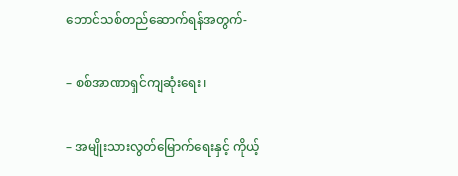ဘောင်သစ်တည်ဆောက်ရန်အတွက်-

– စစ်အာဏာရှင်ကျဆုံးရေး၊

– အမျိုးသားလွတ်မြောက်ရေးနှင့် ကိုယ့်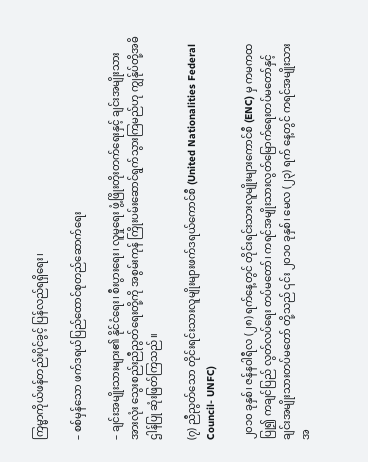ကြမ္မာကိုယ်ဖန်တည်းပိုင်ခွင့် ပြန်လည်ရရှိရေး၊

– စစ်မှန်သော ဖက်ဒရယ်ပြည်ထောင်စုတည်ဆောက်ရေး

– ချင်းအမျိုးသားများ၏ နိုင်ငံရေး၊ စီးပွားရေး၊ လူမှုရေး ဖွံ့ဖြိုးတိုးတက်ရေးနှင့် ချင်းအမျိုးသားအားလုံး သွေးစည်းညီညွတ်ရေးတို့ကို အစွမ်းကုန် ကြိုးပမ်းဆောင်ရွက်သွားကြမည်ဟု ကျွန်ုပ်တို့အဓိဌါန်ပြု ဆုံးဖြတ်ကြသည်။

(၇) ညီညွတ်သော တိုင်းရင်းသားလူမျိုးများဖက်ဒရယ်ကောင်စီ (United Nationalities Federal Council- UNFC)

၂၀၁၀ ခုနှစ်၊ ဇန်နဝါရီလ (၂၈) ရက်နေ့တွင် တိုင်းရင်းသားလူမျိုးများကောင်စီ (ENC) မှ ကမကထပြု၍ ကချင်ပြည် လွတ်လပ်ရေး တပ်မတော်၊ ကရင်အမျိုးသားလွတ်မြောက်ရေးတပ်မတော်နှင့် ချင်းအမျိုးသားတပ်မတော် တို့သည် ၎င်း ၂၀၁၀ ခုနှစ်၊ မေလ (၂၃) ရက် နေ့တွင် ကရင်အမျိုးသားအ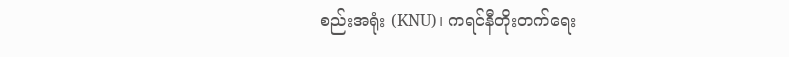စည်းအရုံး (KNU)၊ ကရင်နီတိုးတက်ရေး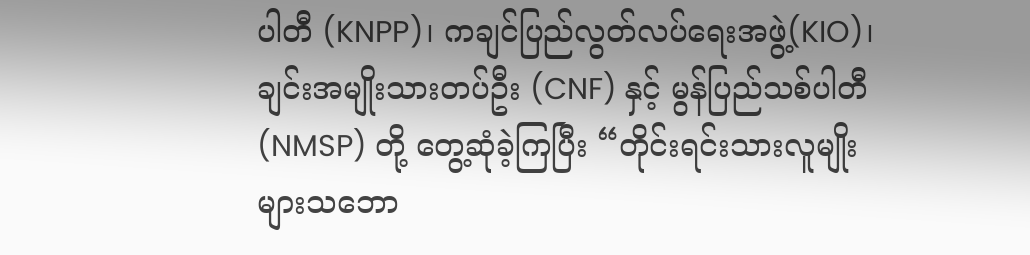ပါတီ (KNPP)၊ ကချင်ပြည်လွတ်လပ်ရေးအဖွဲ့(KIO)၊ ချင်းအမျိုးသားတပ်ဦး (CNF) နှင့် မွန်ပြည်သစ်ပါတီ (NMSP) တို့ တွေ့ဆုံခဲ့ကြပြီး “တိုင်းရင်းသားလူမျိုးများသဘော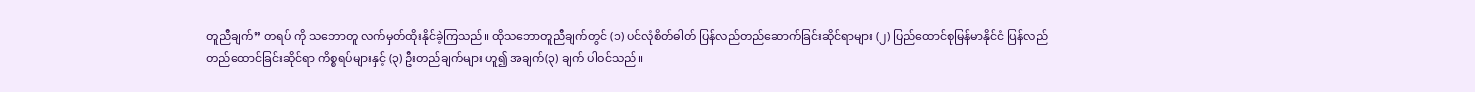တူညီချက်” တရပ် ကို သဘောတူ လက်မှတ်ထိုးနိုင်ခဲ့ကြသည်။ ထိုသဘောတူညီချက်တွင် (၁) ပင်လုံစိတ်ဓါတ် ပြန်လည်တည်ဆောက်ခြင်းဆိုင်ရာများ (၂) ပြည်ထောင်စုမြန်မာနိုင်ငံ ပြန်လည်တည်ထောင်ခြင်းဆိုင်ရာ ကိစ္စရပ်များနှင့် (၃) ဦးတည်ချက်များ ဟူ၍ အချက်(၃) ချက် ပါဝင်သည်။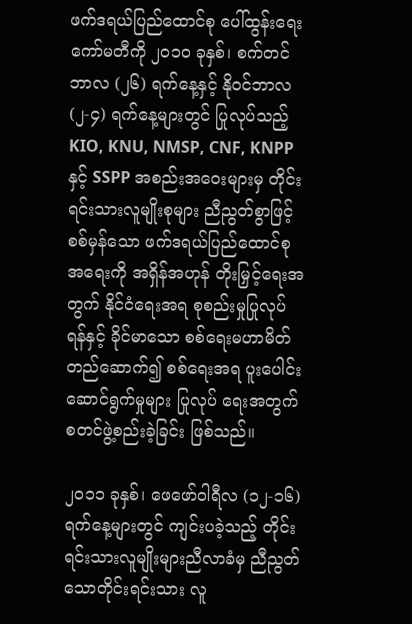ဖက်ဒရယ်ပြည်ထောင်စု ပေါ်ထွန်းရေးကော်မတီကို ၂၀၁၀ ခုနှစ်၊ စက်တင်ဘာလ (၂၆) ရက်နေ့နှင့် နိုဝင်ဘာလ (၂-၄) ရက်နေ့များတွင် ပြုလုပ်သည့် KIO, KNU, NMSP, CNF, KNPP နှင့် SSPP အစည်းအဝေးများမှ တိုင်းရင်းသားလူမျိုးစုများ ညီညွတ်စွာဖြင့် စစ်မှန်သော ဖက်ဒရယ်ပြည်ထောင်စုအရေးကို အရှိန်အဟုန် တိုးမြှင့်ရေးအတွက် နိုင်ငံရေးအရ စုစည်းမှုပြုလုပ်ရန်နှင့် ခိုင်မာသော စစ်ရေးမဟာမိတ်တည်ဆောက်၍ စစ်ရေးအရ ပူးပေါင်းဆောင်ရွက်မှုများ ပြုလုပ် ရေးအတွက် စတင်ဖွဲ့စည်းခဲ့ခြင်း ဖြစ်သည်။

၂၀၁၁ ခုနှစ်၊ ဖေဖော်ဝါရီလ (၁၂-၁၆) ရက်နေ့များတွင် ကျင်းပခဲ့သည့် တိုင်းရင်းသားလူမျိုးများညီလာခံမှ ညီညွတ် သောတိုင်းရင်းသား လူ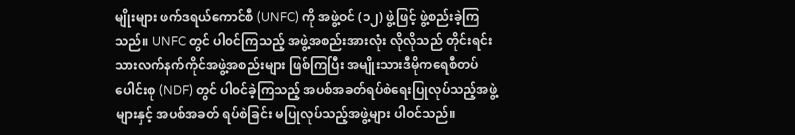မျိုးများ ဖက်ဒရယ်ကောင်စီ (UNFC) ကို အဖွဲ့ဝင် (၁၂) ဖွဲ့ဖြင့် ဖွဲ့စည်းခဲ့ကြသည်။ UNFC တွင် ပါ၀င်ကြသည့် အဖွဲ့အစည်းအားလုံး လိုလိုသည် တိုင်းရင်းသားလက်နက်ကိုင်အဖွဲ့အစည်းများ ဖြစ်ကြပြီး အမျိုးသားဒီမိုကရေစီတပ်ပေါင်းစု (NDF) တွင် ပါ၀င်ခဲ့ကြသည့် အပစ်အခတ်ရပ်စဲရေးပြုလုပ်သည့်အဖွဲ့များနှင့် အပစ်အခတ် ရပ်စဲခြင်း မပြုလုပ်သည့်အဖွဲ့များ ပါဝင်သည်။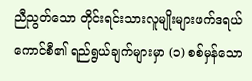ညီညွတ်သော တိုင်းရင်းသားလူမျိုးများဖက်ဒရယ်ကောင်စီ၏ ရည်ရွယ်ချက်များမှာ (၁) စစ်မှန်သော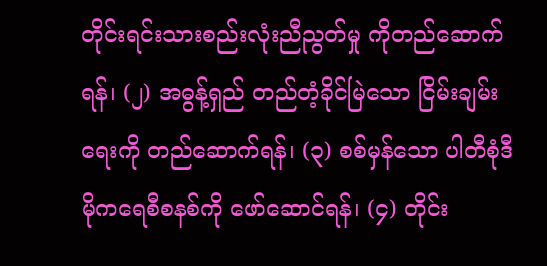တိုင်းရင်းသားစည်းလုံးညီညွတ်မှု ကိုတည်ဆောက်ရန်၊ (၂) အဓွန့်ရှည် တည်တံ့ခိုင်မြဲသော ငြိမ်းချမ်းရေးကို တည်ဆောက်ရန်၊ (၃) စစ်မှန်သော ပါတီစုံဒီမိုကရေစီစနစ်ကို ဖော်ဆောင်ရန်၊ (၄) တိုင်း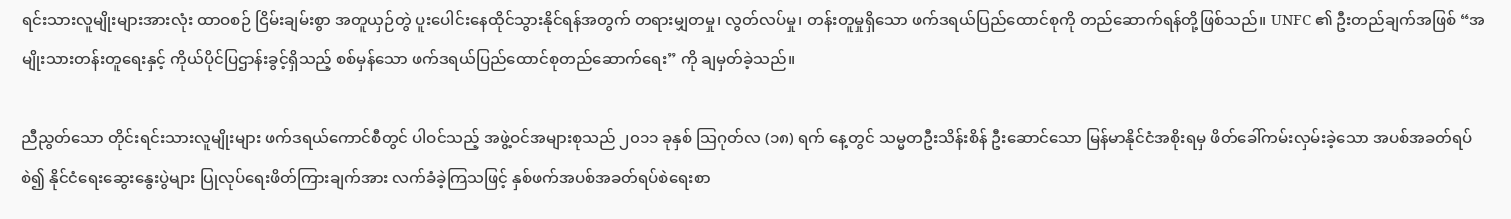ရင်းသားလူမျိုးများအားလုံး ထာဝစဉ် ငြိမ်းချမ်းစွာ အတူယှဉ်တွဲ ပူးပေါင်းနေထိုင်သွားနိုင်ရန်အတွက် တရားမျှတမှု၊ လွတ်လပ်မှု၊ တန်းတူမှုရှိသော ဖက်ဒရယ်ပြည်ထောင်စုကို တည်ဆောက်ရန်တို့ဖြစ်သည်။ UNFC ၏ ဦးတည်ချက်အဖြစ် “အမျိုးသားတန်းတူရေးနှင့် ကိုယ်ပိုင်ပြဌာန်းခွင့်ရှိသည့် စစ်မှန်သော ဖက်ဒရယ်ပြည်ထောင်စုတည်ဆောက်ရေး” ကို ချမှတ်ခဲ့သည်။

ညီညွတ်သော တိုင်းရင်းသားလူမျိုးများ ဖက်ဒရယ်ကောင်စီတွင် ပါဝင်သည့် အဖွဲ့ဝင်အများစုသည် ၂၀၁၁ ခုနှစ် သြဂုတ်လ (၁၈) ရက် နေ့တွင် သမ္မတဦးသိန်းစိန် ဦးဆောင်သော မြန်မာနိုင်ငံအစိုးရမှ ဖိတ်ခေါ်ကမ်းလှမ်းခဲ့သော အပစ်အခတ်ရပ်စဲ၍ နိုင်ငံရေးဆွေးနွေးပွဲများ ပြုလုပ်ရေးဖိတ်ကြားချက်အား လက်ခံခဲ့ကြသဖြင့် နှစ်ဖက်အပစ်အခတ်ရပ်စဲရေးစာ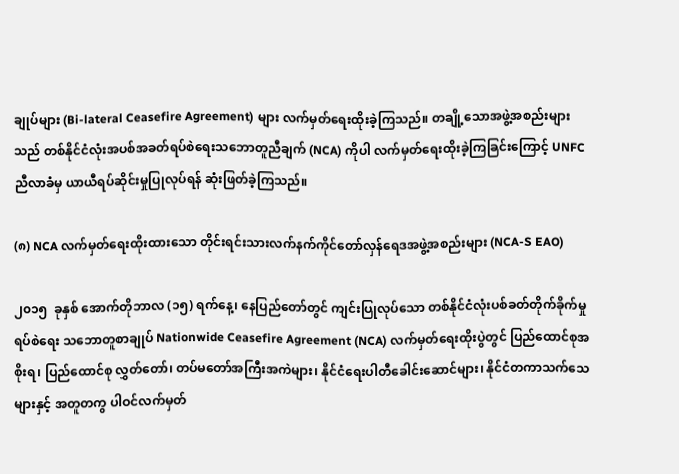ချုပ်များ (Bi-lateral Ceasefire Agreement) များ လက်မှတ်ရေးထိုးခဲ့ကြသည်။ တချို့သောအဖွဲ့အစည်းများသည် တစ်နိုင်ငံလုံးအပစ်အခတ်ရပ်စဲရေးသဘောတူညီချက် (NCA) ကိုပါ လက်မှတ်ရေးထိုးခဲ့ကြခြင်းကြောင့် UNFC ညီလာခံမှ ယာယီရပ်ဆိုင်းမှုပြုလုပ်ရန် ဆုံးဖြတ်ခဲ့ကြသည်။

(၈) NCA လက်မှတ်ရေးထိုးထားသော တိုင်းရင်းသားလက်နက်ကိုင်တော်လှန်ရေဒအဖွဲ့အစည်းများ (NCA-S EAO)

၂၀၁၅  ခုနှစ် အောက်တိုဘာလ (၁၅) ရက်နေ့၊ နေပြည်တော်တွင် ကျင်းပြုလုပ်သော တစ်နိုင်ငံလုံးပစ်ခတ်တိုက်ခိုက်မှုရပ်စဲရေး သဘောတူစာချုပ် Nationwide Ceasefire Agreement (NCA) လက်မှတ်ရေးထိုးပွဲတွင် ပြည်ထောင်စုအစိုးရ၊ ပြည်ထောင်စု လွှတ်တော်၊ တပ်မတော်အကြီးအကဲများ၊ နိုင်ငံရေးပါတီခေါင်းဆောင်များ၊ နိုင်ငံတကာသက်သေများနှင့် အတူတကွ ပါဝင်လက်မှတ်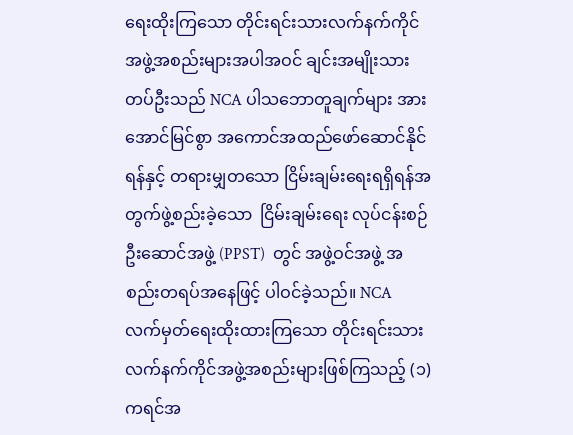ရေးထိုးကြသော တိုင်းရင်းသားလက်နက်ကိုင်အဖွဲ့အစည်းများအပါအဝင် ချင်းအမျိုးသားတပ်ဦးသည် NCA ပါသဘောတူချက်များ အား အောင်မြင်စွာ အကောင်အထည်ဖော်ဆောင်နိုင်ရန်နှင့် တရားမျှတသော ငြိမ်းချမ်းရေးရရှိရန်အတွက်ဖွဲ့စည်းခဲ့သော  ငြိမ်းချမ်းရေး လုပ်ငန်းစဉ်ဦးဆောင်အဖွဲ့ (PPST)  တွင် အဖွဲ့ဝင်အဖွဲ့ အစည်းတရပ်အနေဖြင့် ပါဝင်ခဲ့သည်။ NCA လက်မှတ်ရေးထိုးထားကြသော တိုင်းရင်းသားလက်နက်ကိုင်အဖွဲ့အစည်းများဖြစ်ကြသည့် (၁) ကရင်အ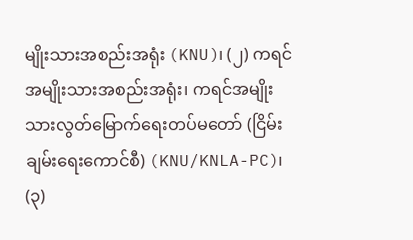မျိုးသားအစည်းအရုံး (KNU)၊ (၂) ကရင်အမျိုးသားအစည်းအရုံး၊ ကရင်အမျိုးသားလွတ်မြောက်ရေးတပ်မတော် (ငြိမ်းချမ်းရေးကောင်စီ) (KNU/KNLA-PC)၊ (၃)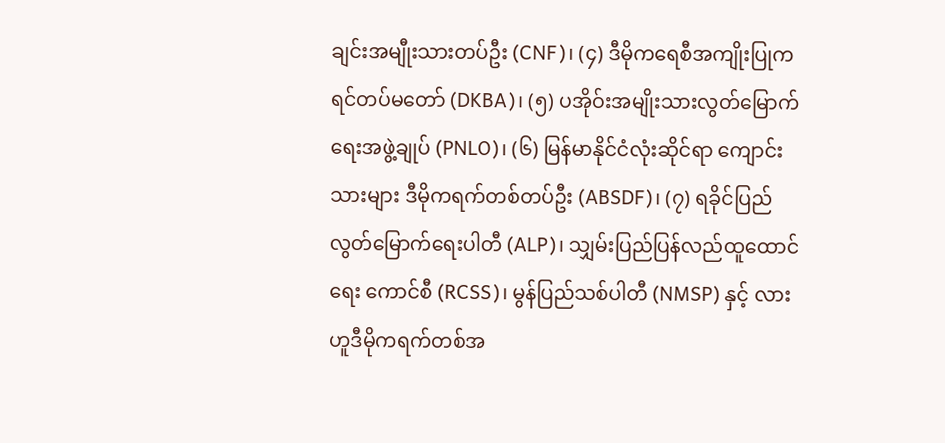ချင်းအမျီုးသားတပ်ဦး (CNF)၊ (၄) ဒီမိုကရေစီအကျိုးပြုကရင်တပ်မတော် (DKBA)၊ (၅) ပအိုဝ်းအမျိုးသားလွတ်မြောက်ရေးအဖွဲ့ချုပ် (PNLO)၊ (၆) မြန်မာနိုင်ငံလုံးဆိုင်ရာ ကျောင်းသားများ ဒီမိုကရက်တစ်တပ်ဦး (ABSDF)၊ (၇) ရခိုင်ပြည်လွတ်မြောက်ရေးပါတီ (ALP)၊ သျှမ်းပြည်ပြန်လည်ထူထောင်ရေး ကောင်စီ (RCSS)၊ မွန်ပြည်သစ်ပါတီ (NMSP) နှင့် လားဟူဒီမိုကရက်တစ်အ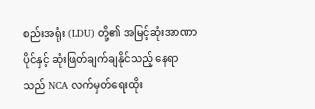စည်းအရုံး (LDU) တို့၏ အမြင့်ဆုံးအာဏာပိုင်နှင့် ဆုံးဖြတ်ချက်ချနိုင်သည့် နေရာသည် NCA လက်မှတ်ရေးထိုး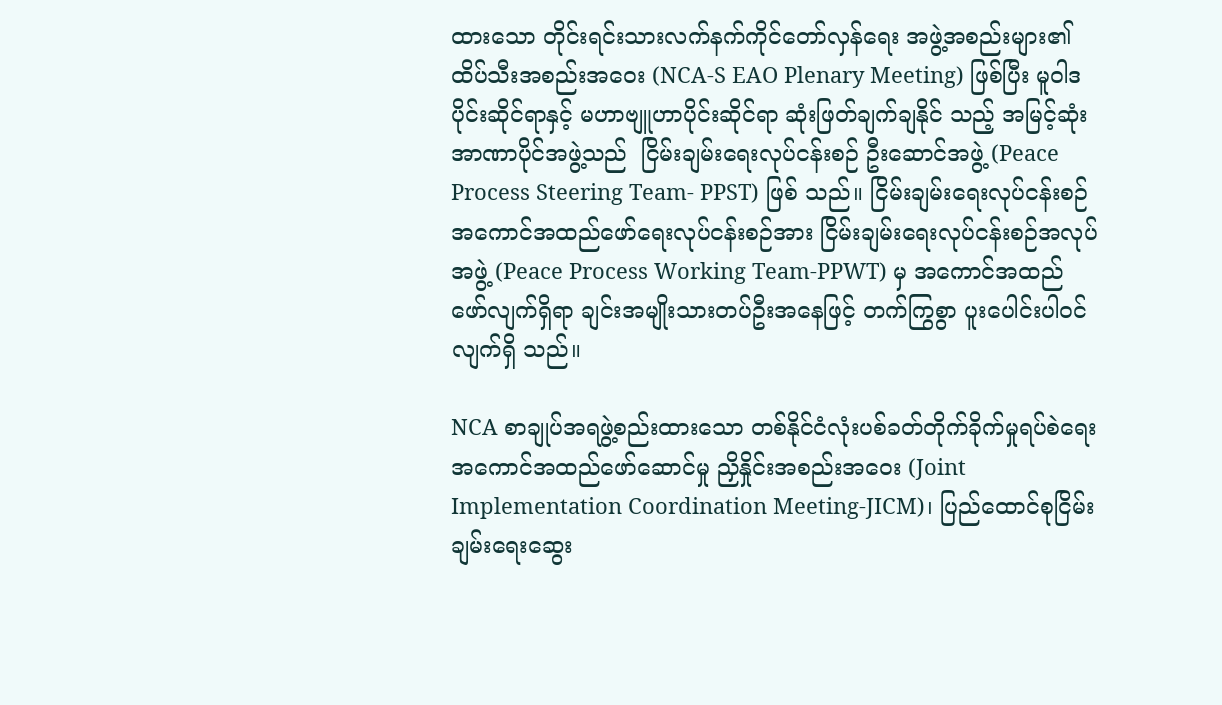ထားသော တိုင်းရင်းသားလက်နက်ကိုင်တော်လှန်ရေး အဖွဲ့အစည်းများ၏ ထိပ်သီးအစည်းအဝေး (NCA-S EAO Plenary Meeting) ဖြစ်ပြီး မူဝါဒပိုင်းဆိုင်ရာနှင့် မဟာဗျူဟာပိုင်းဆိုင်ရာ ဆုံးဖြတ်ချက်ချနိုင် သည့် အမြင့်ဆုံးအာဏာပိုင်အဖွဲ့သည်  ငြိမ်းချမ်းရေးလုပ်ငန်းစဉ် ဦးဆောင်အဖွဲ့ (Peace Process Steering Team- PPST) ဖြစ် သည်။ ငြိမ်းချမ်းရေးလုပ်ငန်းစဉ်  အကောင်အထည်ဖော်ရေးလုပ်ငန်းစဉ်အား ငြိမ်းချမ်းရေးလုပ်ငန်းစဉ်အလုပ်အဖွဲ့ (Peace Process Working Team-PPWT) မှ အကောင်အထည်ဖော်လျက်ရှိရာ ချင်းအမျိုးသားတပ်ဦးအနေဖြင့် တက်ကြွစွာ ပူးပေါင်းပါဝင်လျက်ရှိ သည်။

NCA စာချုပ်အရဖွဲ့စည်းထားသော တစ်နိုင်ငံလုံးပစ်ခတ်တိုက်ခိုက်မှုရပ်စဲရေး အကောင်အထည်ဖော်ဆောင်မှု ညှိနှိုင်းအစည်းအဝေး (Joint Implementation Coordination Meeting-JICM)၊ ပြည်ထောင်စုငြိမ်းချမ်းရေးဆွေး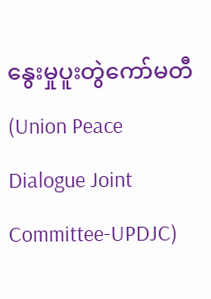နွေးမှုပူးတွဲကော်မတီ (Union Peace Dialogue Joint Committee-UPDJC)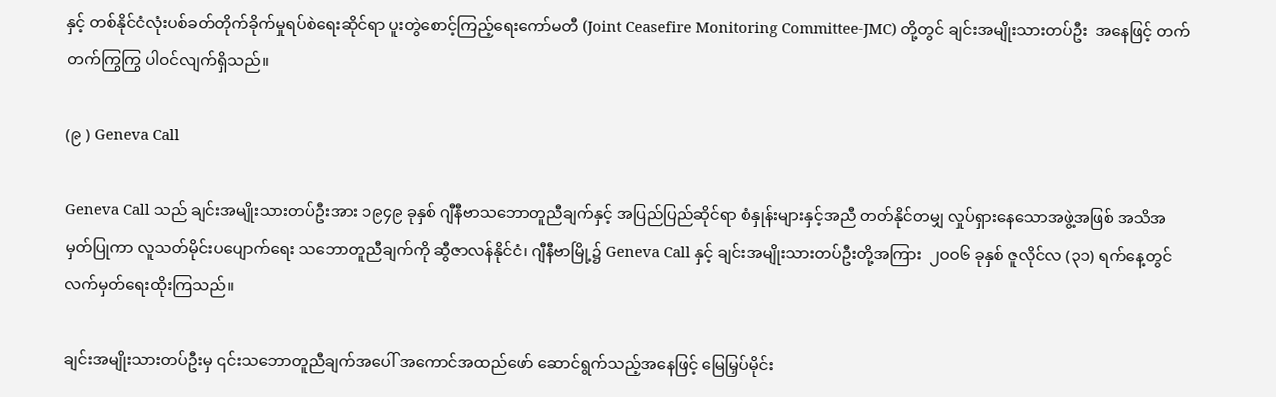နှင့် တစ်နိုင်ငံလုံးပစ်ခတ်တိုက်ခိုက်မှုရပ်စဲရေးဆိုင်ရာ ပူးတွဲစောင့်ကြည့်ရေးကော်မတီ (Joint Ceasefire Monitoring Committee-JMC) တို့တွင် ချင်းအမျိုးသားတပ်ဦး  အနေဖြင့် တက်တက်ကြွကြွ ပါဝင်လျက်ရှိသည်။

(၉ ) Geneva Call

Geneva Call သည် ချင်းအမျိုးသားတပ်ဦးအား ၁၉၄၉ ခုနှစ် ဂျီနီဗာသဘောတူညီချက်နှင့် အပြည်ပြည်ဆိုင်ရာ စံနှုန်းများနှင့်အညီ တတ်နိုင်တမျှ လှုပ်ရှားနေသောအဖွဲ့အဖြစ် အသိအမှတ်ပြုကာ လူသတ်မိုင်းပပျောက်ရေး သဘောတူညီချက်ကို ဆွီဇာလန်နိုင်ငံ၊ ဂျီနီဗာမြို့၌ Geneva Call နှင့် ချင်းအမျိုးသားတပ်ဦးတို့အကြား  ၂ဝဝ၆ ခုနှစ် ဇူလိုင်လ (၃၁) ရက်နေ့တွင် လက်မှတ်ရေးထိုးကြသည်။

ချင်းအမျိုးသားတပ်ဦးမှ ၎င်းသဘောတူညီချက်အပေါ် အကောင်အထည်ဖော် ဆောင်ရွက်သည့်အနေဖြင့် မြေမြှပ်မိုင်း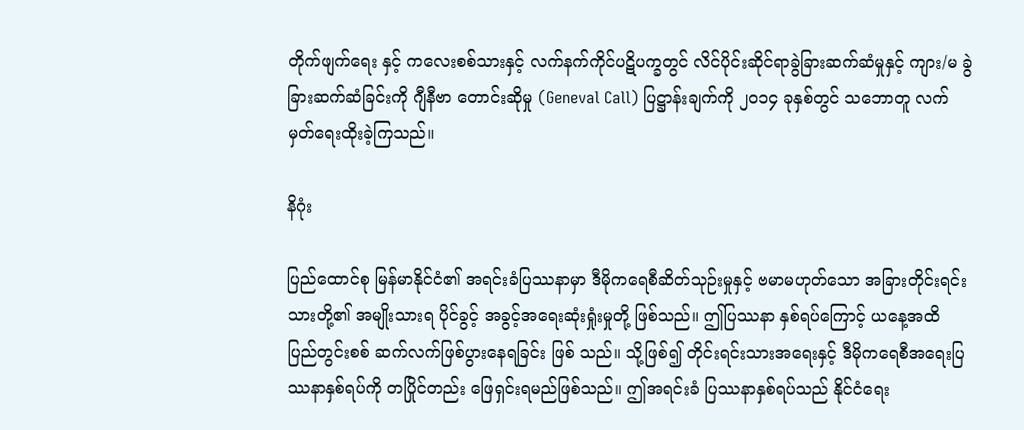တိုက်ဖျက်ရေး နှင့် ကလေးစစ်သားနှင့် လက်နက်ကိုင်ပဋိပက္ခတွင် လိင်ပိုင်းဆိုင်ရာခွဲခြားဆက်ဆံမှုနှင့် ကျား/မ ခွဲခြားဆက်ဆံခြင်းကို ဂျီနီဗာ တောင်းဆိုမှု (Geneval Call) ပြဋ္ဌာန်းချက်ကို ၂၀၁၄ ခုနှစ်တွင် သဘောတူ လက်မှတ်ရေးထိုးခဲ့ကြသည်။

နိဂုံး

ပြည်ထောင်စု မြန်မာနိုင်ငံ၏ အရင်းခံပြဿနာမှာ ဒီမိုကရေစီဆိတ်သုဉ်းမှုနှင့် ဗမာမဟုတ်သော အခြားတိုင်းရင်းသားတို့၏ အမျိုးသားရ ပိုင်ခွင့် အခွင့်အရေးဆုံးရှုံးမှုတို့ ဖြစ်သည်။ ဤပြဿနာ နှစ်ရပ်ကြောင့် ယနေ့အထိ ပြည်တွင်းစစ် ဆက်လက်ဖြစ်ပွားနေရခြင်း ဖြစ် သည်။ သို့ဖြစ်၍ တိုင်းရင်းသားအရေးနှင့် ဒီမိုကရေစီအရေးပြဿနာနှစ်ရပ်ကို တပြိုင်တည်း ဖြေရှင်းရမည်ဖြစ်သည်။ ဤအရင်းခံ ပြဿနာနှစ်ရပ်သည် နိုင်ငံရေး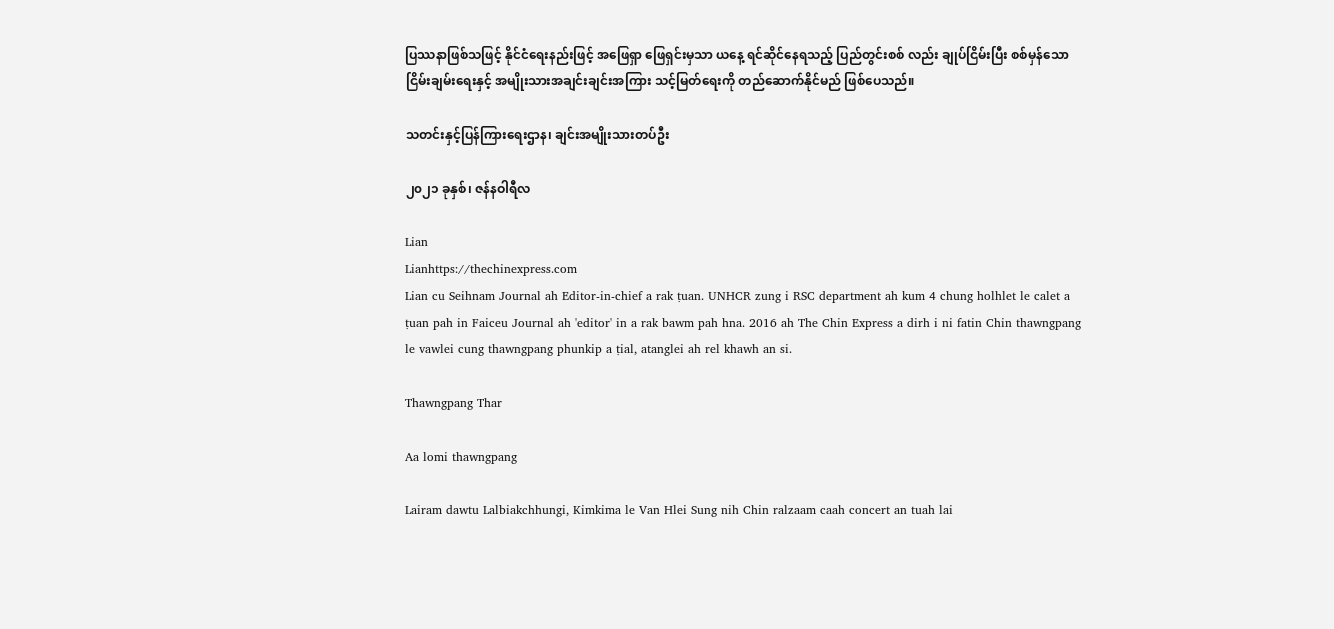ပြဿနာဖြစ်သဖြင့် နိုင်ငံရေးနည်းဖြင့် အဖြေရှာ ဖြေရှင်းမှသာ ယနေ့ ရင်ဆိုင်နေရသည့် ပြည်တွင်းစစ် လည်း ချုပ်ငြိမ်းပြီး စစ်မှန်သော ငြိမ်းချမ်းရေးနှင့် အမျိုးသားအချင်းချင်းအကြား သင့်မြတ်ရေးကို တည်ဆောက်နိုင်မည် ဖြစ်ပေသည်။

သတင်းနှင့်ပြန်ကြားရေးဌာန၊ ချင်းအမျိုးသားတပ်ဦး

၂၀၂၁ ခုနှစ်၊ ဇန်နဝါရီလ

Lian
Lianhttps://thechinexpress.com
Lian cu Seihnam Journal ah Editor-in-chief a rak ṭuan. UNHCR zung i RSC department ah kum 4 chung holhlet le calet a ṭuan pah in Faiceu Journal ah 'editor' in a rak bawm pah hna. 2016 ah The Chin Express a dirh i ni fatin Chin thawngpang le vawlei cung thawngpang phunkip a ṭial, atanglei ah rel khawh an si.

Thawngpang Thar

Aa lomi thawngpang

Lairam dawtu Lalbiakchhungi, Kimkima le Van Hlei Sung nih Chin ralzaam caah concert an tuah lai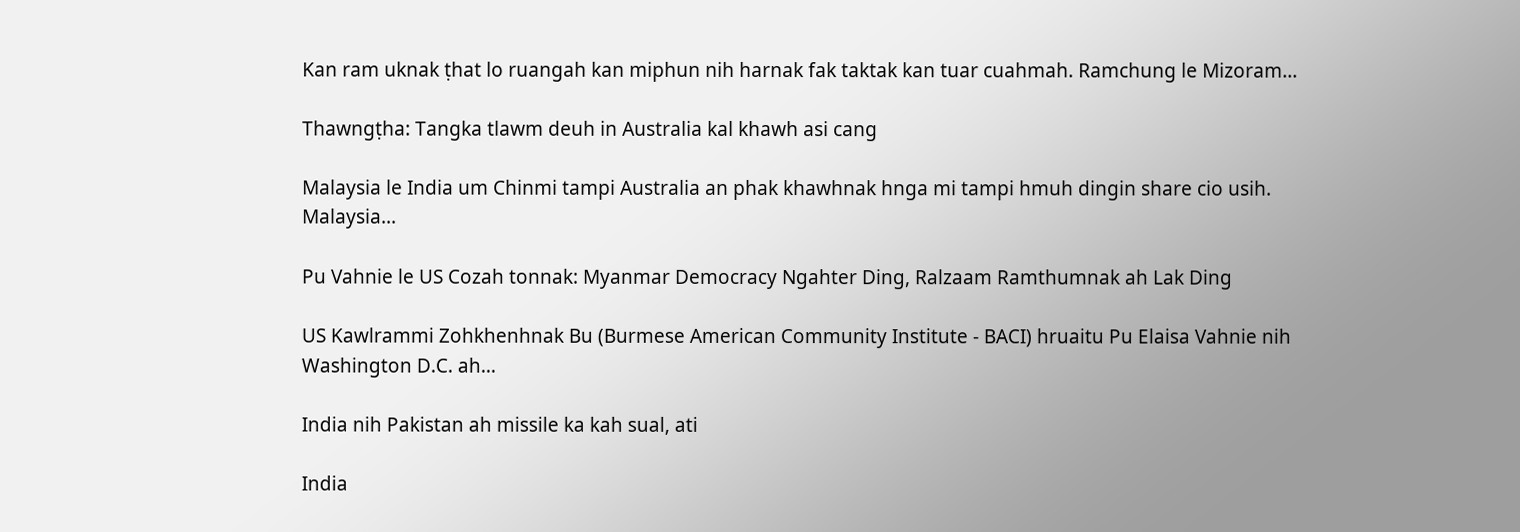Kan ram uknak ṭhat lo ruangah kan miphun nih harnak fak taktak kan tuar cuahmah. Ramchung le Mizoram...

Thawngṭha: Tangka tlawm deuh in Australia kal khawh asi cang

Malaysia le India um Chinmi tampi Australia an phak khawhnak hnga mi tampi hmuh dingin share cio usih. Malaysia...

Pu Vahnie le US Cozah tonnak: Myanmar Democracy Ngahter Ding, Ralzaam Ramthumnak ah Lak Ding

US Kawlrammi Zohkhenhnak Bu (Burmese American Community Institute - BACI) hruaitu Pu Elaisa Vahnie nih Washington D.C. ah...

India nih Pakistan ah missile ka kah sual, ati

India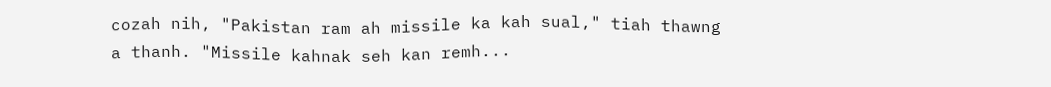cozah nih, "Pakistan ram ah missile ka kah sual," tiah thawng a thanh. "Missile kahnak seh kan remh...